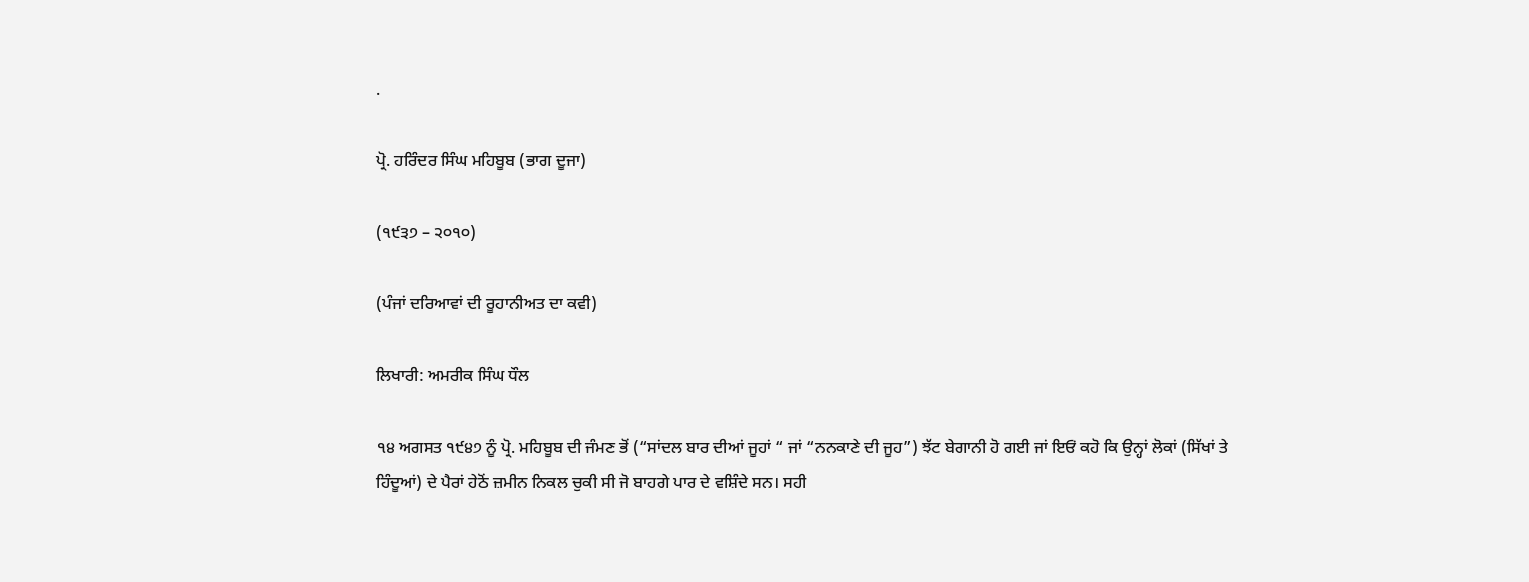.

ਪ੍ਰੋ. ਹਰਿੰਦਰ ਸਿੰਘ ਮਹਿਬੂਬ (ਭਾਗ ਦੂਜਾ)

(੧੯੩੭ – ੨੦੧੦)

(ਪੰਜਾਂ ਦਰਿਆਵਾਂ ਦੀ ਰੂਹਾਨੀਅਤ ਦਾ ਕਵੀ)

ਲਿਖਾਰੀ: ਅਮਰੀਕ ਸਿੰਘ ਧੌਲ

੧੪ ਅਗਸਤ ੧੯੪੭ ਨੂੰ ਪ੍ਰੋ. ਮਹਿਬੂਬ ਦੀ ਜੰਮਣ ਭੋਂ (“ਸਾਂਦਲ ਬਾਰ ਦੀਆਂ ਜੂਹਾਂ “ ਜਾਂ “ਨਨਕਾਣੇ ਦੀ ਜੂਹ”) ਝੱਟ ਬੇਗਾਨੀ ਹੋ ਗਈ ਜਾਂ ਇਓਂ ਕਹੋ ਕਿ ਉਨ੍ਹਾਂ ਲੋਕਾਂ (ਸਿੱਖਾਂ ਤੇ ਹਿੰਦੂਆਂ) ਦੇ ਪੈਰਾਂ ਹੇਠੋਂ ਜ਼ਮੀਨ ਨਿਕਲ ਚੁਕੀ ਸੀ ਜੋ ਬਾਹਗੇ ਪਾਰ ਦੇ ਵਸ਼ਿੰਦੇ ਸਨ। ਸਹੀ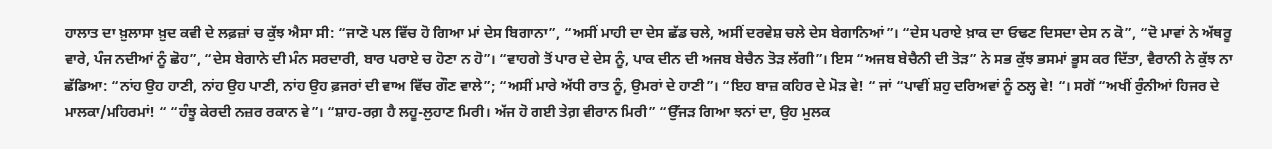ਹਾਲਾਤ ਦਾ ਖ਼ੁਲਾਸਾ ਖ਼ੁਦ ਕਵੀ ਦੇ ਲਫ਼ਜ਼ਾਂ ਚ ਕੁੱਝ ਐਸਾ ਸੀ: “ਜਾਣੋ ਪਲ ਵਿੱਚ ਹੋ ਗਿਆ ਮਾਂ ਦੇਸ ਬਿਗਾਨਾ”, “ਅਸੀਂ ਮਾਹੀ ਦਾ ਦੇਸ ਛੱਡ ਚਲੇ, ਅਸੀਂ ਦਰਵੇਸ਼ ਚਲੇ ਦੇਸ ਬੇਗਾਨਿਆਂ”। “ਦੇਸ ਪਰਾਏ ਖ਼ਾਕ ਦਾ ਓਢਣ ਦਿਸਦਾ ਦੇਸ ਨ ਕੋ”, “ਦੋ ਮਾਵਾਂ ਨੇ ਅੱਥਰੂ ਵਾਰੇ, ਪੰਜ ਨਦੀਆਂ ਨੂੰ ਛੋਹ”, “ਦੇਸ ਬੇਗਾਨੇ ਦੀ ਮੰਨ ਸਰਦਾਰੀ, ਬਾਰ ਪਰਾਏ ਚ ਹੋਣਾ ਨ ਹੋ”। “ਵਾਹਗੇ ਤੋਂ ਪਾਰ ਦੇ ਦੇਸ ਨੂੰ, ਪਾਕ ਦੀਨ ਦੀ ਅਜਬ ਬੇਚੈਨ ਤੋੜ ਲੱਗੀ”। ਇਸ “ਅਜਬ ਬੇਚੈਨੀ ਦੀ ਤੋੜ” ਨੇ ਸਭ ਕੁੱਝ ਭਸਮਾਂ ਭੂਸ ਕਰ ਦਿੱਤਾ, ਵੈਰਾਨੀ ਨੇ ਕੁੱਝ ਨਾ ਛੱਡਿਆ: “ਨਾਂਹ ਉਹ ਹਾਣੀ, ਨਾਂਹ ਉਹ ਪਾਣੀ, ਨਾਂਹ ਉਹ ਫ਼ਜਰਾਂ ਦੀ ਵਾਅ ਵਿੱਚ ਗੌਣ ਵਾਲੇ”; “ਅਸੀਂ ਮਾਰੇ ਅੱਧੀ ਰਾਤ ਨੂੰ, ਉਮਰਾਂ ਦੇ ਹਾਣੀ”। “ਇਹ ਬਾਜ਼ ਕਹਿਰ ਦੇ ਮੋੜ ਵੇ! “ ਜਾਂ “ਪਾਵੀਂ ਸ਼ਹੁ ਦਰਿਅਵਾਂ ਨੂੰ ਠਲ੍ਹ ਵੇ! “। ਸਗੋਂ “ਅਖੀਂ ਰੁੰਨੀਆਂ ਹਿਜਰ ਦੇ ਮਾਲਕਾ/ਮਹਿਰਮਾਂ! “ “ਹੰਝੂ ਕੇਰਦੀ ਨਜ਼ਰ ਰਕਾਨ ਵੇ”। “ਸ਼ਾਹ-ਰਗ਼ ਹੈ ਲਹੂ-ਲੁਹਾਣ ਮਿਰੀ। ਅੱਜ ਹੋ ਗਈ ਤੇਗ਼ ਵੀਰਾਨ ਮਿਰੀ” “ਉੱਜੜ ਗਿਆ ਝਨਾਂ ਦਾ, ਉਹ ਮੁਲਕ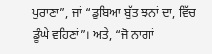ਪੁਰਾਣਾ”, ਜਾਂ “ਡੁਬਿਆ ਬੁੱਤ ਝਨਾਂ ਦਾ, ਵਿੱਚ ਡੂੰਘੇ ਵਹਿਣਾਂ”। ਅਤੇ, “ਜੋ ਨਾਗਾਂ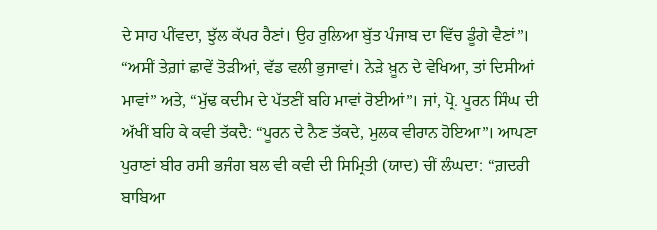ਦੇ ਸਾਹ ਪੀਂਵਦਾ, ਝੁੱਲ ਕੱਪਰ ਰੈਣਾਂ। ਉਹ ਰੁਲਿਆ ਬੁੱਤ ਪੰਜਾਬ ਦਾ ਵਿੱਚ ਡੂੰਗੇ ਵੈਣਾਂ”। “ਅਸੀਂ ਤੇਗ਼ਾਂ ਛਾਵੇਂ ਤੋੜੀਆਂ, ਵੱਡ ਵਲੀ ਭੁਜਾਵਾਂ। ਨੇੜੇ ਖ਼ੂਨ ਦੇ ਵੇਖਿਆ, ਤਾਂ ਦਿਸੀਆਂ ਮਾਵਾਂ” ਅਤੇ, “ਮੁੱਢ ਕਦੀਮ ਦੇ ਪੱਤਣੀਂ ਬਹਿ ਮਾਵਾਂ ਰੋਈਆਂ”। ਜਾਂ, ਪ੍ਰੋ. ਪੂਰਨ ਸਿੰਘ ਦੀ ਅੱਖੀਂ ਬਹਿ ਕੇ ਕਵੀ ਤੱਕਦੈ: “ਪੂਰਨ ਦੇ ਨੈਣ ਤੱਕਦੇ, ਮੁਲਕ ਵੀਰਾਨ ਹੋਇਆ”। ਆਪਣਾ ਪੁਰਾਣਾਂ ਬੀਰ ਰਸੀ ਭਜੰਗ ਬਲ ਵੀ ਕਵੀ ਦੀ ਸਿਮ੍ਰਿਤੀ (ਯਾਦ) ਚੀਂ ਲੰਘਦਾ: “ਗ਼ਦਰੀ ਬਾਬਿਆ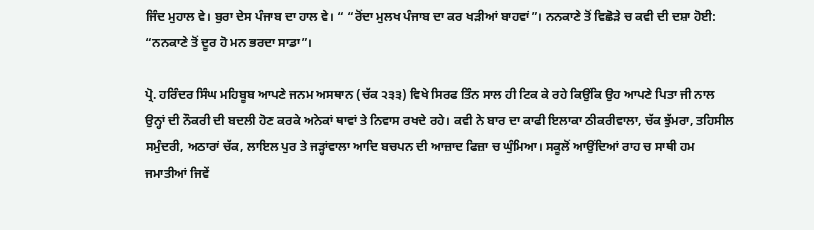ਜਿੰਦ ਮੁਹਾਲ ਵੇ। ਬੁਰਾ ਦੇਸ ਪੰਜਾਬ ਦਾ ਹਾਲ ਵੇ। “ “ਰੋਂਦਾ ਮੁਲਖ ਪੰਜਾਬ ਦਾ ਕਰ ਖੜੀਆਂ ਬਾਹਵਾਂ”। ਨਨਕਾਣੇ ਤੋਂ ਵਿਛੋੜੇ ਚ ਕਵੀ ਦੀ ਦਸ਼ਾ ਹੋਈ: “ਨਨਕਾਣੇ ਤੋਂ ਦੂਰ ਹੋ ਮਨ ਭਰਦਾ ਸਾਡਾ”।

ਪ੍ਰੋ. ਹਰਿੰਦਰ ਸਿੰਘ ਮਹਿਬੂਬ ਆਪਣੇ ਜਨਮ ਅਸਥਾਨ (ਚੱਕ ੨੩੩) ਵਿਖੇ ਸਿਰਫ ਤਿੰਨ ਸਾਲ ਹੀ ਟਿਕ ਕੇ ਰਹੇ ਕਿਉਂਕਿ ਉਹ ਆਪਣੇ ਪਿਤਾ ਜੀ ਨਾਲ ਉਨ੍ਹਾਂ ਦੀ ਨੌਕਰੀ ਦੀ ਬਦਲੀ ਹੋਣ ਕਰਕੇ ਅਨੇਕਾਂ ਥਾਵਾਂ ਤੇ ਨਿਵਾਸ ਰਖਦੇ ਰਹੇ। ਕਵੀ ਨੇ ਬਾਰ ਦਾ ਕਾਫੀ ਇਲਾਕਾ ਠੀਕਰੀਵਾਲਾ, ਚੱਕ ਝੁੱਮਰਾ, ਤਹਿਸੀਲ ਸਮੁੰਦਰੀ, ਅਠਾਰਾਂ ਚੱਕ, ਲਾਇਲ ਪੁਰ ਤੇ ਜੜ੍ਹਾਂਵਾਲਾ ਆਦਿ ਬਚਪਨ ਦੀ ਆਜ਼ਾਦ ਫਿਜ਼ਾ ਚ ਘੁੰਮਿਆ। ਸਕੂਲੋਂ ਆਉਂਦਿਆਂ ਰਾਹ ਚ ਸਾਥੀ ਹਮ ਜਮਾਤੀਆਂ ਜਿਵੇਂ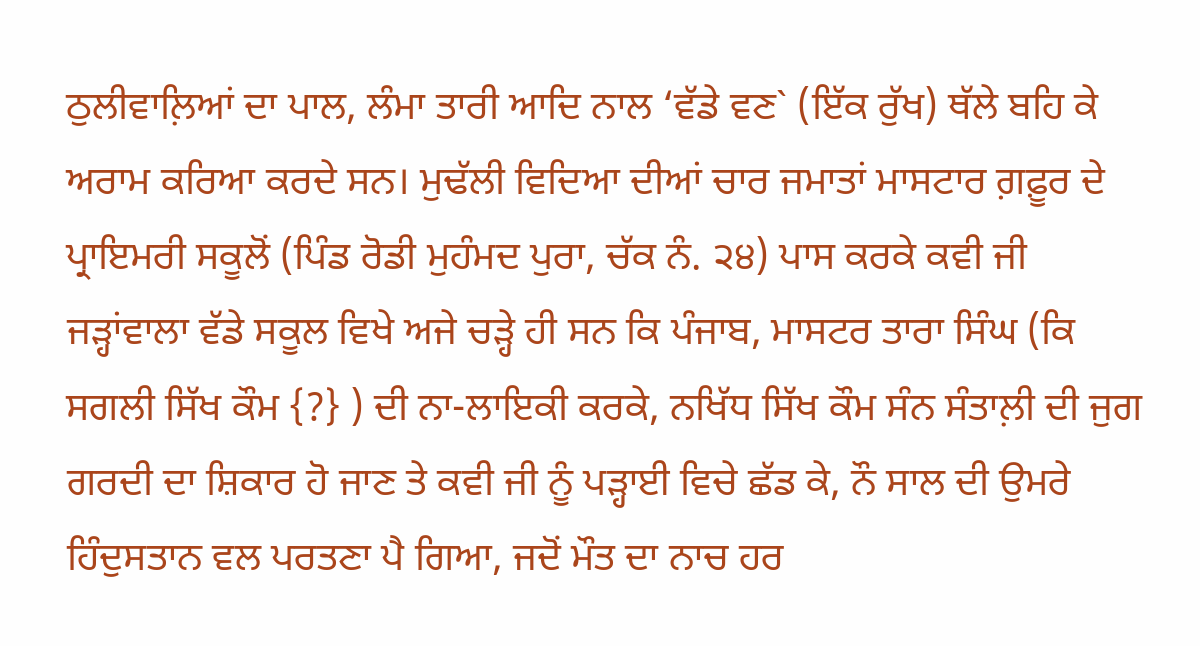ਠੁਲੀਵਾਲ਼ਿਆਂ ਦਾ ਪਾਲ, ਲੰਮਾ ਤਾਰੀ ਆਦਿ ਨਾਲ ‘ਵੱਡੇ ਵਣ` (ਇੱਕ ਰੁੱਖ) ਥੱਲੇ ਬਹਿ ਕੇ ਅਰਾਮ ਕਰਿਆ ਕਰਦੇ ਸਨ। ਮੁਢੱਲੀ ਵਿਦਿਆ ਦੀਆਂ ਚਾਰ ਜਮਾਤਾਂ ਮਾਸਟਾਰ ਗ਼ਫ਼ੂਰ ਦੇ ਪ੍ਰਾਇਮਰੀ ਸਕੂਲੋਂ (ਪਿੰਡ ਰੋਡੀ ਮੁਹੰਮਦ ਪੁਰਾ, ਚੱਕ ਨੰ. ੨੪) ਪਾਸ ਕਰਕੇ ਕਵੀ ਜੀ ਜੜ੍ਹਾਂਵਾਲਾ ਵੱਡੇ ਸਕੂਲ ਵਿਖੇ ਅਜੇ ਚੜ੍ਹੇ ਹੀ ਸਨ ਕਿ ਪੰਜਾਬ, ਮਾਸਟਰ ਤਾਰਾ ਸਿੰਘ (ਕਿ ਸਗਲੀ ਸਿੱਖ ਕੌਮ {?} ) ਦੀ ਨਾ-ਲਾਇਕੀ ਕਰਕੇ, ਨਖਿੱਧ ਸਿੱਖ ਕੌਮ ਸੰਨ ਸੰਤਾਲ਼ੀ ਦੀ ਜੁਗ ਗਰਦੀ ਦਾ ਸ਼ਿਕਾਰ ਹੋ ਜਾਣ ਤੇ ਕਵੀ ਜੀ ਨੂੰ ਪੜ੍ਹਾਈ ਵਿਚੇ ਛੱਡ ਕੇ, ਨੌ ਸਾਲ ਦੀ ਉਮਰੇ ਹਿੰਦੁਸਤਾਨ ਵਲ ਪਰਤਣਾ ਪੈ ਗਿਆ, ਜਦੋਂ ਮੌਤ ਦਾ ਨਾਚ ਹਰ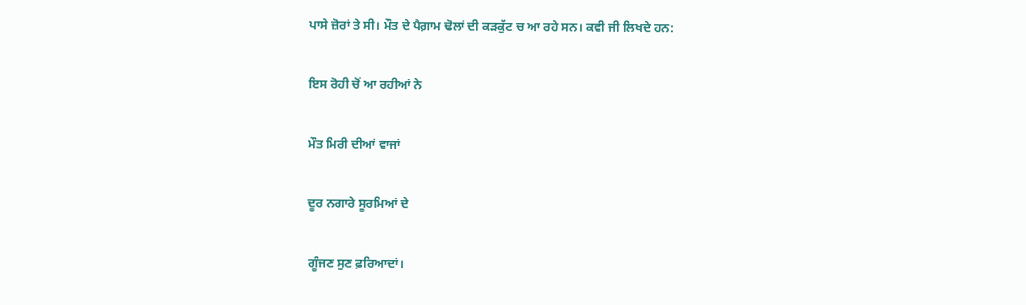ਪਾਸੇ ਜ਼ੋਰਾਂ ਤੇ ਸੀ। ਮੌਤ ਦੇ ਪੈਗ਼ਾਮ ਢੋਲਾਂ ਦੀ ਕੜਕੁੱਟ ਚ ਆ ਰਹੇ ਸਨ। ਕਵੀ ਜੀ ਲਿਖਦੇ ਹਨ:

ਇਸ ਰੋਹੀ ਚੋਂ ਆ ਰਹੀਆਂ ਨੇ

ਮੌਤ ਮਿਰੀ ਦੀਆਂ ਵਾਜਾਂ

ਦੂਰ ਨਗਾਰੇ ਸੂਰਮਿਆਂ ਦੇ

ਗੂੰਜਣ ਸੁਣ ਫ਼ਰਿਆਦਾਂ।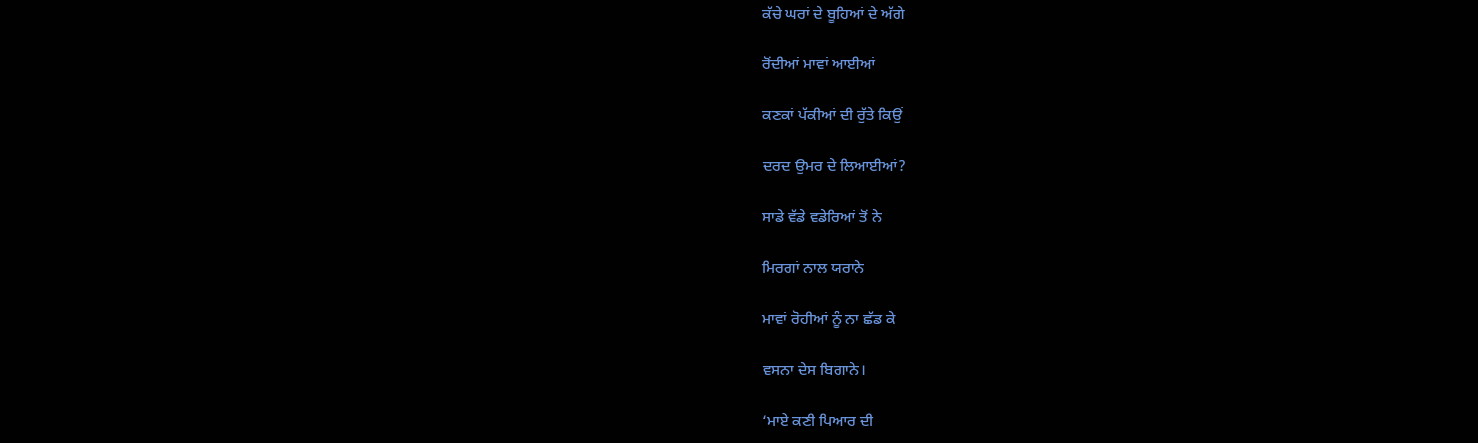ਕੱਚੇ ਘਰਾਂ ਦੇ ਬੂਹਿਆਂ ਦੇ ਅੱਗੇ

ਰੋਂਦੀਆਂ ਮਾਵਾਂ ਆਈਆਂ

ਕਣਕਾਂ ਪੱਕੀਆਂ ਦੀ ਰੁੱਤੇ ਕਿਉਂ

ਦਰਦ ਉਮਰ ਦੇ ਲਿਆਈਆਂ?

ਸਾਡੇ ਵੱਡੇ ਵਡੇਰਿਆਂ ਤੋਂ ਨੇ

ਮਿਰਗਾਂ ਨਾਲ ਯਰਾਨੇ

ਮਾਵਾਂ ਰੋਹੀਆਂ ਨੂੰ ਨਾ ਛੱਡ ਕੇ

ਵਸਨਾ ਦੇਸ ਬਿਗਾਨੇ।

‘ਮਾਏ ਕਣੀ ਪਿਆਰ ਦੀ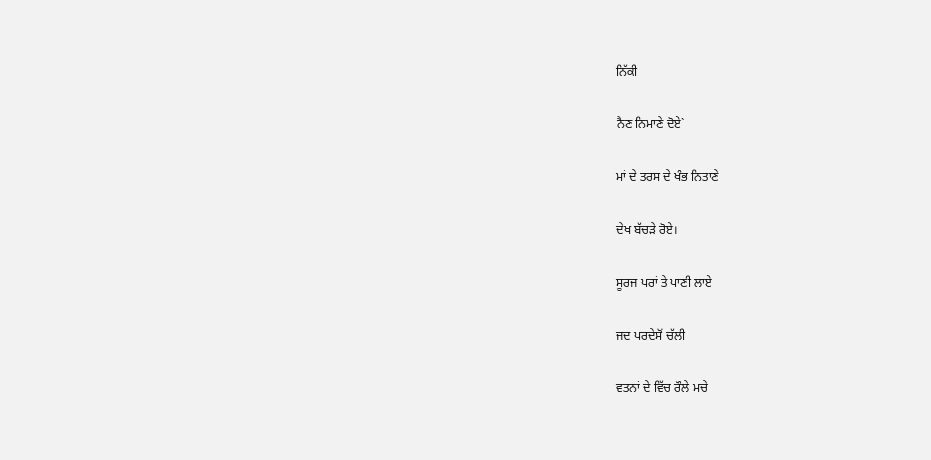ਨਿੱਕੀ

ਨੈਣ ਨਿਮਾਣੇ ਦੋਏ`

ਮਾਂ ਦੇ ਤਰਸ ਦੇ ਖੰਭ ਨਿਤਾਣੇ

ਦੇਖ ਬੱਚੜੇ ਰੋਏ।

ਸੂਰਜ ਪਰਾਂ ਤੇ ਪਾਣੀ ਲਾਏ

ਜਦ ਪਰਦੇਸੋਂ ਚੱਲੀ

ਵਤਨਾਂ ਦੇ ਵਿੱਚ ਰੌਲੇ ਮਚੇ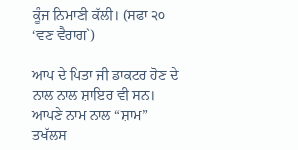ਕੂੰਜ ਨਿਮਾਣੀ ਕੱਲੀ। (ਸਫਾ ੨੦ ‘ਵਣ ਵੈਰਾਗ`)

ਆਪ ਦੇ ਪਿਤਾ ਜੀ ਡਾਕਟਰ ਹੋਣ ਦੇ ਨਾਲ ਨਾਲ ਸ਼ਾਇਰ ਵੀ ਸਨ। ਆਪਣੇ ਨਾਮ ਨਾਲ “ਸ਼ਾਮ” ਤਖੱਲਸ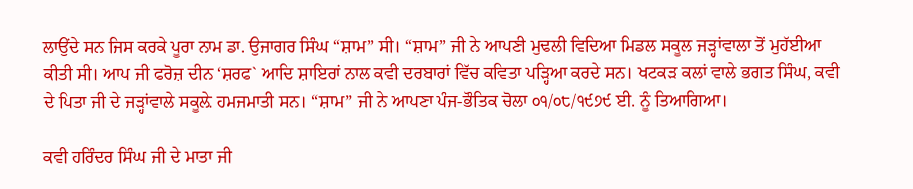ਲਾਉਂਦੇ ਸਨ ਜਿਸ ਕਰਕੇ ਪੂਰਾ ਨਾਮ ਡਾ. ਉਜਾਗਰ ਸਿੰਘ “ਸ਼ਾਮ” ਸੀ। “ਸ਼ਾਮ” ਜੀ ਨੇ ਆਪਣੀ ਮੁਢਲੀ ਵਿਦਿਆ ਮਿਡਲ ਸਕੂਲ ਜੜ੍ਹਾਂਵਾਲਾ ਤੋਂ ਮੁਹੱਈਆ ਕੀਤੀ ਸੀ। ਆਪ ਜੀ ਫਰੋਜ਼ ਦੀਨ ‘ਸ਼ਰਫ` ਆਦਿ ਸ਼ਾਇਰਾਂ ਨਾਲ ਕਵੀ ਦਰਬਾਰਾਂ ਵਿੱਚ ਕਵਿਤਾ ਪੜ੍ਹਿਆ ਕਰਦੇ ਸਨ। ਖਟਕੜ ਕਲਾਂ ਵਾਲੇ ਭਗਤ ਸਿੰਘ, ਕਵੀ ਦੇ ਪਿਤਾ ਜੀ ਦੇ ਜੜ੍ਹਾਂਵਾਲੇ ਸਕੂਲ਼ੇ ਹਮਜਮਾਤੀ ਸਨ। “ਸ਼ਾਮ” ਜੀ ਨੇ ਆਪਣਾ ਪੰਜ-ਭੌਤਿਕ ਚੋਲਾ ੦੧/੦੮/੧੯੭੯ ਈ. ਨੂੰ ਤਿਆਗਿਆ।

ਕਵੀ ਹਰਿੰਦਰ ਸਿੰਘ ਜੀ ਦੇ ਮਾਤਾ ਜੀ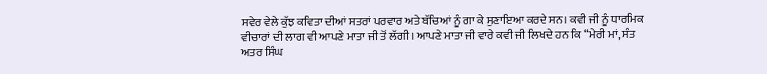ਸਵੇਰ ਵੇਲੇ ਕੁੱਝ ਕਵਿਤਾ ਦੀਆਂ ਸਤਰਾਂ ਪਰਵਾਰ ਅਤੇ ਬੱਚਿਆਂ ਨੂੰ ਗਾ ਕੇ ਸੁਣਾਇਆ ਕਰਦੇ ਸਨ। ਕਵੀ ਜੀ ਨੂੰ ਧਾਰਮਿਕ ਵੀਚਾਰਾਂ ਦੀ ਲਾਗ ਵੀ ਆਪਣੇ ਮਾਤਾ ਜੀ ਤੋਂ ਲੱਗੀ। ਆਪਣੇ ਮਾਤਾ ਜੀ ਵਾਰੇ ਕਵੀ ਜੀ ਲਿਖਦੇ ਹਨ ਕਿ “ਮੇਰੀ ਮਾਂ, ਸੰਤ ਅਤਰ ਸਿੰਘ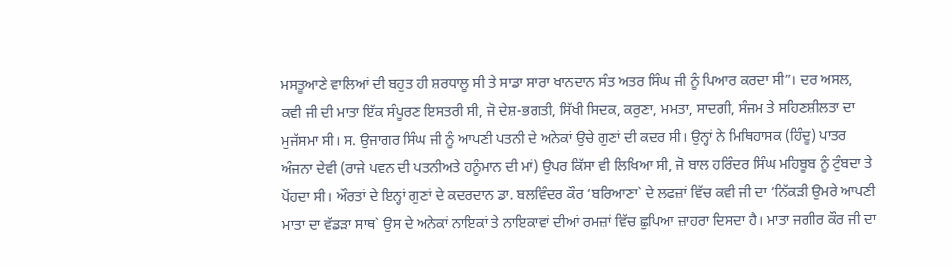ਮਸਤੂਆਣੇ ਵਾਲਿਆਂ ਦੀ ਬਹੁਤ ਹੀ ਸ਼ਰਧਾਲੂ ਸੀ ਤੇ ਸਾਡਾ ਸਾਰਾ ਖਾਨਦਾਨ ਸੰਤ ਅਤਰ ਸਿੰਘ ਜੀ ਨੂੰ ਪਿਆਰ ਕਰਦਾ ਸੀ”। ਦਰ ਅਸਲ, ਕਵੀ ਜੀ ਦੀ ਮਾਤਾ ਇੱਕ ਸੰਪੂਰਣ ਇਸਤਰੀ ਸੀ, ਜੋ ਦੇਸ਼-ਭਗਤੀ, ਸਿੱਖੀ ਸਿਦਕ, ਕਰੁਣਾ, ਮਮਤਾ, ਸਾਦਗੀ, ਸੰਜਮ ਤੇ ਸਹਿਣਸ਼ੀਲਤਾ ਦਾ ਮੁਜੱਸਮਾ ਸੀ। ਸ. ਉਜਾਗਰ ਸਿੰਘ ਜੀ ਨੂੰ ਆਪਣੀ ਪਤਨੀ ਦੇ ਅਨੇਕਾਂ ਉਚੇ ਗੁਣਾਂ ਦੀ ਕਦਰ ਸੀ। ਉਨ੍ਹਾਂ ਨੇ ਮਿਥਿਹਾਸਕ (ਹਿੰਦੂ) ਪਾਤਰ ਅੰਜਨਾ ਦੇਵੀ (ਰਾਜੇ ਪਵਨ ਦੀ ਪਤਨੀਅਤੇ ਹਨੂੰਮਾਨ ਦੀ ਮਾਂ) ਉਪਰ ਕਿੱਸਾ ਵੀ ਲਿਖਿਆ ਸੀ, ਜੋ ਬਾਲ ਹਰਿੰਦਰ ਸਿੰਘ ਮਹਿਬੂਬ ਨੂੰ ਟੁੰਬਦਾ ਤੇ ਪੋਂਹਦਾ ਸੀ। ਔਰਤਾਂ ਦੇ ਇਨ੍ਹਾਂ ਗੁਣਾਂ ਦੇ ਕਦਰਦਾਨ ਡਾ. ਬਲਵਿੰਦਰ ਕੌਰ ‘ਬਰਿਆਣਾ` ਦੇ ਲਫਜ਼ਾਂ ਵਿੱਚ ਕਵੀ ਜੀ ਦਾ ‘ਨਿੱਕੜੀ ਉਮਰੇ ਆਪਣੀ ਮਾਤਾ ਦਾ ਵੱਡੜਾ ਸਾਥ` ਉਸ ਦੇ ਅਨੇਕਾਂ ਨਾਇਕਾਂ ਤੇ ਨਾਇਕਾਵਾਂ ਦੀਆਂ ਰਮਜ਼ਾਂ ਵਿੱਚ ਛੁਪਿਆ ਜ਼ਾਹਰਾ ਦਿਸਦਾ ਹੈ। ਮਾਤਾ ਜਗੀਰ ਕੌਰ ਜੀ ਦਾ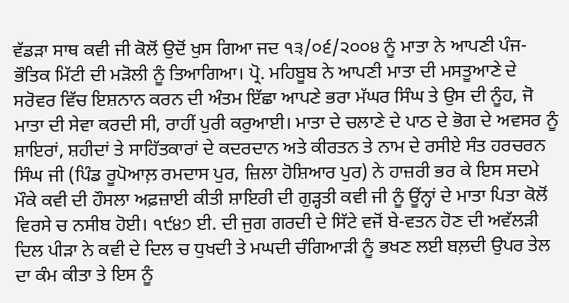ਵੱਡੜਾ ਸਾਥ ਕਵੀ ਜੀ ਕੋਲੋਂ ਉਦੋਂ ਖੁਸ ਗਿਆ ਜਦ ੧੩/੦੬/੨੦੦੪ ਨੂੰ ਮਾਤਾ ਨੇ ਆਪਣੀ ਪੰਜ-ਭੌਤਿਕ ਮਿੱਟੀ ਦੀ ਮੜੋਲੀ ਨੂੰ ਤਿਆਗਿਆ। ਪ੍ਰੋ. ਮਹਿਬੂਬ ਨੇ ਆਪਣੀ ਮਾਤਾ ਦੀ ਮਸਤੂਆਣੇ ਦੇ ਸਰੋਵਰ ਵਿੱਚ ਇਸ਼ਨਾਨ ਕਰਨ ਦੀ ਅੰਤਮ ਇੱਛਾ ਆਪਣੇ ਭਰਾ ਮੱਘਰ ਸਿੰਘ ਤੇ ਉਸ ਦੀ ਨੂੰਹ, ਜੋ ਮਾਤਾ ਦੀ ਸੇਵਾ ਕਰਦੀ ਸੀ, ਰਾਹੀਂ ਪੁਰੀ ਕਰੁਆਈ। ਮਾਤਾ ਦੇ ਚਲਾਣੇ ਦੇ ਪਾਠ ਦੇ ਭੋਗ ਦੇ ਅਵਸਰ ਨੂੰ ਸ਼ਾਇਰਾਂ, ਸ਼ਹੀਦਾਂ ਤੇ ਸਾਹਿੱਤਕਾਰਾਂ ਦੇ ਕਦਰਦਾਨ ਅਤੇ ਕੀਰਤਨ ਤੇ ਨਾਮ ਦੇ ਰਸੀਏ ਸੰਤ ਹਰਚਰਨ ਸਿੰਘ ਜੀ (ਪਿੰਡ ਰੂਪੋਆਲ਼ ਰਮਦਾਸ ਪੁਰ, ਜ਼ਿਲਾ ਹੋਸ਼ਿਆਰ ਪੁਰ) ਨੇ ਹਾਜ਼ਰੀ ਭਰ ਕੇ ਇਸ ਸਦਮੇ ਮੌਕੇ ਕਵੀ ਦੀ ਹੌਸਲਾ ਅਫ਼ਜ਼ਾਈ ਕੀਤੀ ਸ਼ਾਇਰੀ ਦੀ ਗੁੜ੍ਹਤੀ ਕਵੀ ਜੀ ਨੂੰ ਊਂਨ੍ਹਾਂ ਦੇ ਮਾਤਾ ਪਿਤਾ ਕੋਲੋਂ ਵਿਰਸੇ ਚ ਨਸੀਬ ਹੋਈ। ੧੯੪੭ ਈ. ਦੀ ਜੁਗ ਗਰਦੀ ਦੇ ਸਿੱਟੇ ਵਜੋਂ ਬੇ-ਵਤਨ ਹੋਣ ਦੀ ਅਵੱਲੜੀ ਦਿਲ ਪੀੜਾ ਨੇ ਕਵੀ ਦੇ ਦਿਲ ਚ ਧੁਖਦੀ ਤੇ ਮਘਦੀ ਚੰਗਿਆੜੀ ਨੂੰ ਭਖਣ ਲਈ ਬਲ਼ਦੀ ਉਪਰ ਤੇਲ ਦਾ ਕੰਮ ਕੀਤਾ ਤੇ ਇਸ ਨੂੰ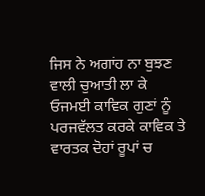ਜਿਸ ਨੇ ਅਗਾਂਹ ਨਾ ਬੁਝਣ ਵਾਲੀ ਚੁਆਤੀ ਲਾ ਕੇ ਓਜਮਈ ਕਾਵਿਕ ਗੁਣਾਂ ਨੂੰ ਪਰਜਵੱਲਤ ਕਰਕੇ ਕਾਵਿਕ ਤੇ ਵਾਰਤਕ ਦੋਹਾਂ ਰੂਪਾਂ ਚ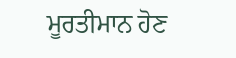ਮੂਰਤੀਮਾਨ ਹੋਣ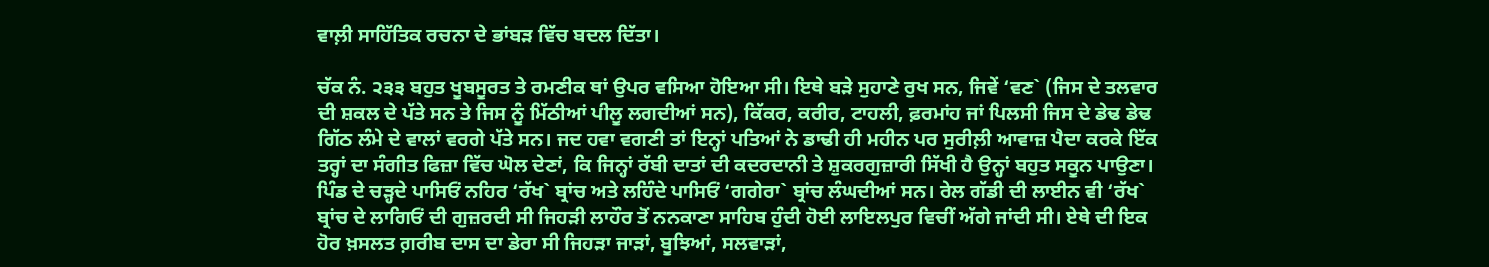ਵਾਲ਼ੀ ਸਾਹਿੱਤਿਕ ਰਚਨਾ ਦੇ ਭਾਂਬੜ ਵਿੱਚ ਬਦਲ ਦਿੱਤਾ।

ਚੱਕ ਨੰ. ੨੩੩ ਬਹੁਤ ਖੂਬਸੂਰਤ ਤੇ ਰਮਣੀਕ ਥਾਂ ਉਪਰ ਵਸਿਆ ਹੋਇਆ ਸੀ। ਇਥੇ ਬੜੇ ਸੁਹਾਣੇ ਰੁਖ ਸਨ, ਜਿਵੇਂ ‘ਵਣ` (ਜਿਸ ਦੇ ਤਲਵਾਰ ਦੀ ਸ਼ਕਲ ਦੇ ਪੱਤੇ ਸਨ ਤੇ ਜਿਸ ਨੂੰ ਮਿੱਠੀਆਂ ਪੀਲੂ ਲਗਦੀਆਂ ਸਨ), ਕਿੱਕਰ, ਕਰੀਰ, ਟਾਹਲੀ, ਫ਼ਰਮਾਂਹ ਜਾਂ ਪਿਲਸੀ ਜਿਸ ਦੇ ਡੇਢ ਡੇਢ ਗਿੱਠ ਲੰਮੇ ਦੇ ਵਾਲਾਂ ਵਰਗੇ ਪੱਤੇ ਸਨ। ਜਦ ਹਵਾ ਵਗਣੀ ਤਾਂ ਇਨ੍ਹਾਂ ਪਤਿਆਂ ਨੇ ਡਾਢੀ ਹੀ ਮਹੀਨ ਪਰ ਸੁਰੀਲ਼ੀ ਆਵਾਜ਼ ਪੈਦਾ ਕਰਕੇ ਇੱਕ ਤਰ੍ਹਾਂ ਦਾ ਸੰਗੀਤ ਫਿਜ਼ਾ ਵਿੱਚ ਘੋਲ ਦੇਣਾਂ, ਕਿ ਜਿਨ੍ਹਾਂ ਰੱਬੀ ਦਾਤਾਂ ਦੀ ਕਦਰਦਾਨੀ ਤੇ ਸ਼ੁਕਰਗੁਜ਼ਾਰੀ ਸਿੱਖੀ ਹੈ ਉਨ੍ਹਾਂ ਬਹੁਤ ਸਕੂਨ ਪਾਉਣਾ। ਪਿੰਡ ਦੇ ਚੜ੍ਹਦੇ ਪਾਸਿਓਂ ਨਹਿਰ ‘ਰੱਖ` ਬ੍ਰਾਂਚ ਅਤੇ ਲਹਿੰਦੇ ਪਾਸਿਓਂ ‘ਗਗੇਰਾ` ਬ੍ਰਾਂਚ ਲੰਘਦੀਆਂ ਸਨ। ਰੇਲ ਗੱਡੀ ਦੀ ਲਾਈਨ ਵੀ ‘ਰੱਖ` ਬ੍ਰਾਂਚ ਦੇ ਲਾਗਿਓਂ ਦੀ ਗੁਜ਼ਰਦੀ ਸੀ ਜਿਹੜੀ ਲਾਹੌਰ ਤੋਂ ਨਨਕਾਣਾ ਸਾਹਿਬ ਹੁੰਦੀ ਹੋਈ ਲਾਇਲਪੁਰ ਵਿਚੀਂ ਅੱਗੇ ਜਾਂਦੀ ਸੀ। ਏਥੇ ਦੀ ਇਕ ਹੋਰ ਖ਼ਸਲਤ ਗ਼ਰੀਬ ਦਾਸ ਦਾ ਡੇਰਾ ਸੀ ਜਿਹੜਾ ਜਾੜਾਂ, ਬੂਝਿਆਂ, ਸਲਵਾੜਾਂ,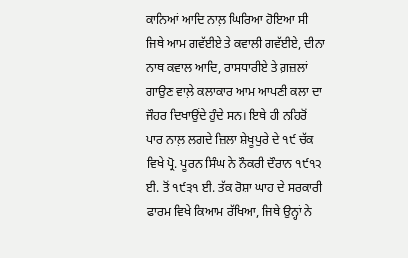ਕਾਨਿਆਂ ਆਦਿ ਨਾਲ਼ ਘਿਰਿਆ ਹੋਇਆ ਸੀ ਜਿਥੇ ਆਮ ਗਵੱਈਏ ਤੇ ਕਵਾਲੀ ਗਵੱਈਏ, ਦੀਨਾ ਨਾਥ ਕਵਾਲ ਆਦਿ, ਰਾਸਧਾਰੀਏ ਤੇ ਗ਼ਜ਼ਲਾਂ ਗਾਉਣ ਵਾਲ਼ੇ ਕਲਾਕਾਰ ਆਮ ਆਪਣੀ ਕਲਾ ਦਾ ਜੌਹਰ ਦਿਖਾਉਂਦੇ ਹੁੰਦੇ ਸਨ। ਇਥੇ ਹੀ ਨਹਿਰੋਂ ਪਾਰ ਨਾਲ਼ ਲਗਦੇ ਜ਼ਿਲਾ ਸ਼ੇਖੂਪੁਰੇ ਦੇ ੧੯ ਚੱਕ ਵਿਖੇ ਪ੍ਰੋ. ਪੂਰਨ ਸਿੰਘ ਨੇ ਨੌਕਰੀ ਦੌਰਾਨ ੧੯੧੨ ਈ. ਤੋਂ ੧੯੩੧ ਈ. ਤੱਕ ਰੋਸ਼ਾ ਘਾਹ ਦੇ ਸਰਕਾਰੀ ਫਾਰਮ ਵਿਖੇ ਕਿਆਮ ਰੱਖਿਆ, ਜਿਥੇ ਉਨ੍ਹਾਂ ਨੇ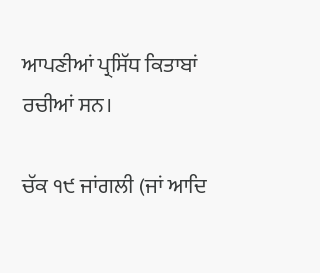ਆਪਣੀਆਂ ਪ੍ਰਸਿੱਧ ਕਿਤਾਬਾਂ ਰਚੀਆਂ ਸਨ।

ਚੱਕ ੧੯ ਜਾਂਗਲੀ (ਜਾਂ ਆਦਿ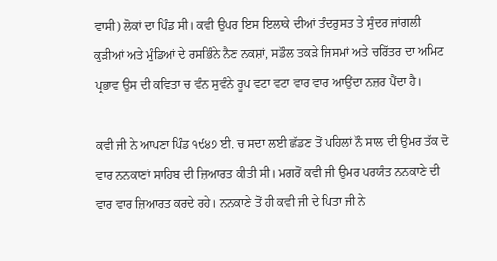ਵਾਸੀ) ਲੋਕਾਂ ਦਾ ਪਿੰਡ ਸੀ। ਕਵੀ ਉਪਰ ਇਸ ਇਲਾਕੇ ਦੀਆਂ ਤੰਦਰੁਸਤ ਤੇ ਸੁੰਦਰ ਜਾਂਗਲੀ ਕੁੜੀਆਂ ਅਤੇ ਮੁੰਡਿਆਂ ਦੇ ਰਸਭਿੰਨੇ ਨੈਣ ਨਕਸ਼ਾਂ, ਸਡੌਲ ਤਕੜੇ ਜਿਸਮਾਂ ਅਤੇ ਚਰਿੱਤਰ ਦਾ ਅਮਿਟ ਪ੍ਰਭਾਵ ਉਸ ਦੀ ਕਵਿਤਾ ਚ ਵੰਨ ਸੁਵੰਨੇ ਰੂਪ ਵਟਾ ਵਟਾ ਵਾਰ ਵਾਰ ਆਉਂਦਾ ਨਜ਼ਰ ਪੈਂਦਾ ਹੈ।

ਕਵੀ ਜੀ ਨੇ ਆਪਣਾ ਪਿੰਡ ੧੯੪੭ ਈ. ਚ ਸਦਾ ਲਈ ਛੱਡਣ ਤੋਂ ਪਹਿਲਾਂ ਨੌ ਸਾਲ ਦੀ ਉਮਰ ਤੱਕ ਦੋ ਵਾਰ ਨਨਕਾਣਾਂ ਸਾਹਿਬ ਦੀ ਜ਼ਿਆਰਤ ਕੀਤੀ ਸੀ। ਮਗਰੋਂ ਕਵੀ ਜੀ ਉਮਰ ਪਰਯੰਤ ਨਨਕਾਣੇ ਦੀ ਵਾਰ ਵਾਰ ਜ਼ਿਆਰਤ ਕਰਦੇ ਰਹੇ। ਨਨਕਾਣੇ ਤੋਂ ਹੀ ਕਵੀ ਜੀ ਦੇ ਪਿਤਾ ਜੀ ਨੇ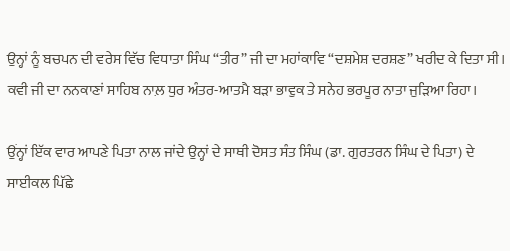ਉਨ੍ਹਾਂ ਨੂੰ ਬਚਪਨ ਦੀ ਵਰੇਸ ਵਿੱਚ ਵਿਧਾਤਾ ਸਿੰਘ “ਤੀਰ” ਜੀ ਦਾ ਮਹਾਂਕਾਵਿ “ਦਸ਼ਮੇਸ਼ ਦਰਸ਼ਣ” ਖਰੀਦ ਕੇ ਦਿਤਾ ਸੀ। ਕਵੀ ਜੀ ਦਾ ਨਨਕਾਣਾਂ ਸਾਹਿਬ ਨਾਲ਼ ਧੁਰ ਅੰਤਰ-ਆਤਮੈ ਬੜਾ ਭਾਵੁਕ ਤੇ ਸਨੇਹ ਭਰਪੂਰ ਨਾਤਾ ਜੁੜਿਆ ਰਿਹਾ।

ਉਂਨ੍ਹਾਂ ਇੱਕ ਵਾਰ ਆਪਣੇ ਪਿਤਾ ਨਾਲ ਜਾਂਦੇ ਉਨ੍ਹਾਂ ਦੇ ਸਾਥੀ ਦੋਸਤ ਸੰਤ ਸਿੰਘ (ਡਾ. ਗੁਰਤਰਨ ਸਿੰਘ ਦੇ ਪਿਤਾ) ਦੇ ਸਾਈਕਲ ਪਿੱਛੇ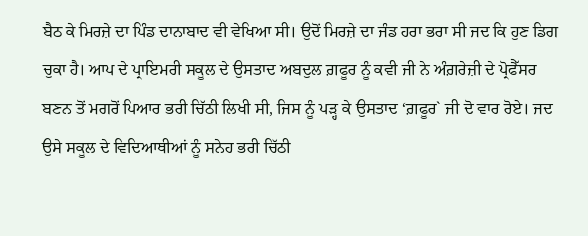ਬੈਠ ਕੇ ਮਿਰਜ਼ੇ ਦਾ ਪਿੰਡ ਦਾਨਾਬਾਦ ਵੀ ਵੇਖਿਆ ਸੀ। ਉਦੋਂ ਮਿਰਜ਼ੇ ਦਾ ਜੰਡ ਹਰਾ ਭਰਾ ਸੀ ਜਦ ਕਿ ਹੁਣ ਡਿਗ ਚੁਕਾ ਹੈ। ਆਪ ਦੇ ਪ੍ਰਾਇਮਰੀ ਸਕੂਲ ਦੇ ਉਸਤਾਦ ਅਬਦੁਲ ਗ਼ਫੂਰ ਨੂੰ ਕਵੀ ਜੀ ਨੇ ਅੰਗ਼ਰੇਜ਼ੀ ਦੇ ਪ੍ਰੋਫੈੱਸਰ ਬਣਨ ਤੋਂ ਮਗਰੋਂ ਪਿਆਰ ਭਰੀ ਚਿੱਠੀ ਲਿਖੀ ਸੀ, ਜਿਸ ਨੂੰ ਪੜ੍ਹ ਕੇ ਉਸਤਾਦ ‘ਗ਼ਫੂਰ` ਜੀ ਦੋ ਵਾਰ ਰੋਏ। ਜਦ ਉਸੇ ਸਕੂਲ ਦੇ ਵਿਦਿਆਥੀਆਂ ਨੂੰ ਸਨੇਹ ਭਰੀ ਚਿੱਠੀ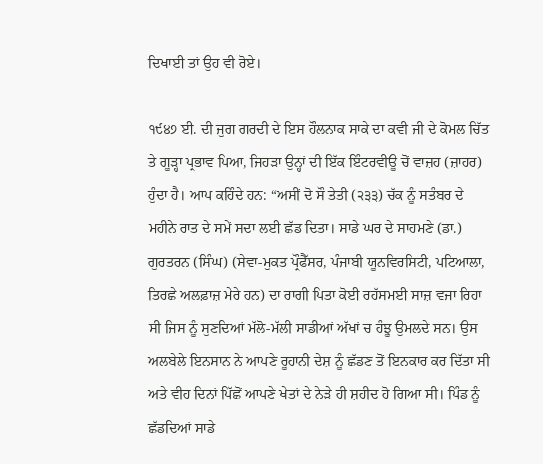ਦਿਖਾਈ ਤਾਂ ਉਹ ਵੀ ਰੋਏ।

੧੯੪੭ ਈ. ਦੀ ਜੁਗ ਗਰਦੀ ਦੇ ਇਸ ਹੌਲਨਾਕ ਸਾਕੇ ਦਾ ਕਵੀ ਜੀ ਦੇ ਕੋਮਲ ਚਿੱਤ ਤੇ ਗੂੜ੍ਹਾ ਪ੍ਰਭਾਵ ਪਿਆ, ਜਿਹੜਾ ਉਨ੍ਹਾਂ ਦੀ ਇੱਕ ਇੰਟਰਵੀਊ ਚੋਂ ਵਾਜ਼ਹ (ਜ਼ਾਹਰ) ਹੁੰਦਾ ਹੈ। ਆਪ ਕਹਿੰਦੇ ਹਨ: “ਅਸੀਂ ਦੋ ਸੌ ਤੇਤੀ (੨੩੩) ਚੱਕ ਨੂੰ ਸਤੰਬਰ ਦੇ ਮਹੀਨੇ ਰਾਤ ਦੇ ਸਮੇਂ ਸਦਾ ਲਈ ਛੱਡ ਦਿਤਾ। ਸਾਡੇ ਘਰ ਦੇ ਸਾਹਮਣੇ (ਡਾ.) ਗੁਰਤਰਨ (ਸਿੰਘ) (ਸੇਵਾ-ਮੁਕਤ ਪ੍ਰੌਫੈੱਸਰ, ਪੰਜਾਬੀ ਯੂਨਵਿਰਸਿਟੀ, ਪਟਿਆਲਾ, ਤਿਰਛੇ ਅਲਫ਼ਾਜ਼ ਮੇਰੇ ਹਨ) ਦਾ ਰਾਗੀ ਪਿਤਾ ਕੋਈ ਰਹੱਸਮਈ ਸਾਜ਼ ਵਜਾ ਰਿਹਾ ਸੀ ਜਿਸ ਨੂੰ ਸੁਣਦਿਆਂ ਮੱਲੋ-ਮੱਲੀ ਸਾਡੀਆਂ ਅੱਖਾਂ ਚ ਹੰਝੂ ਉਮਲਦੇ ਸਨ। ਉਸ ਅਲਬੇਲੇ ਇਨਸਾਨ ਨੇ ਆਪਣੇ ਰੂਹਾਨੀ ਦੇਸ਼ ਨੂੰ ਛੱਡਣ ਤੋਂ ਇਨਕਾਰ ਕਰ ਦਿੱਤਾ ਸੀ ਅਤੇ ਵੀਹ ਦਿਨਾਂ ਪਿੱਛੋਂ ਆਪਣੇ ਖੇਤਾਂ ਦੇ ਨੇੜੇ ਹੀ ਸ਼ਹੀਦ ਹੋ ਗਿਆ ਸੀ। ਪਿੰਡ ਨੂੰ ਛੱਡਦਿਆਂ ਸਾਡੇ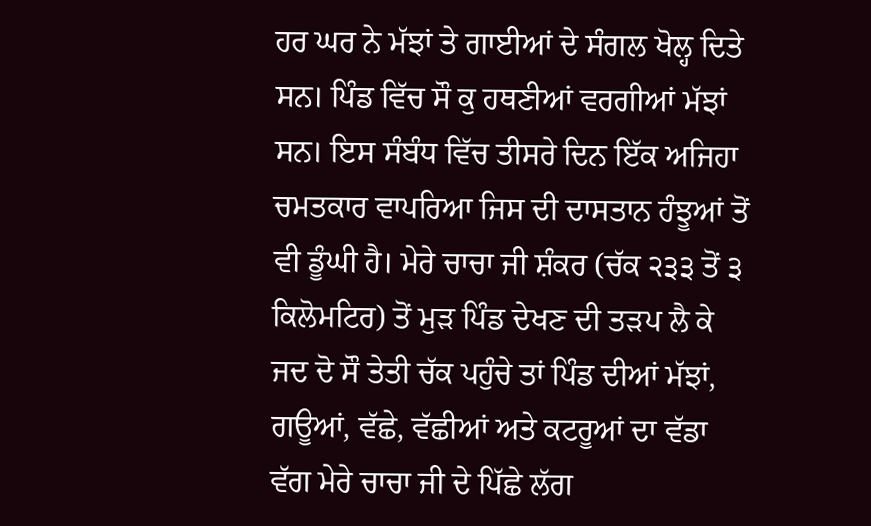ਹਰ ਘਰ ਨੇ ਮੱਝਾਂ ਤੇ ਗਾਈਆਂ ਦੇ ਸੰਗਲ ਖੋਲ੍ਹ ਦਿਤੇ ਸਨ। ਪਿੰਡ ਵਿੱਚ ਸੌ ਕੁ ਹਥਣੀਆਂ ਵਰਗੀਆਂ ਮੱਝਾਂ ਸਨ। ਇਸ ਸੰਬੰਧ ਵਿੱਚ ਤੀਸਰੇ ਦਿਨ ਇੱਕ ਅਜਿਹਾ ਚਮਤਕਾਰ ਵਾਪਰਿਆ ਜਿਸ ਦੀ ਦਾਸਤਾਨ ਹੰਝੂਆਂ ਤੋਂ ਵੀ ਡੂੰਘੀ ਹੈ। ਮੇਰੇ ਚਾਚਾ ਜੀ ਸ਼ੰਕਰ (ਚੱਕ ੨੩੩ ਤੋਂ ੩ ਕਿਲੋਮਟਿਰ) ਤੋਂ ਮੁੜ ਪਿੰਡ ਦੇਖਣ ਦੀ ਤੜਪ ਲੈ ਕੇ ਜਦ ਦੋ ਸੌ ਤੇਤੀ ਚੱਕ ਪਹੁੰਚੇ ਤਾਂ ਪਿੰਡ ਦੀਆਂ ਮੱਝਾਂ, ਗਊਆਂ, ਵੱਛੇ, ਵੱਛੀਆਂ ਅਤੇ ਕਟਰੂਆਂ ਦਾ ਵੱਡਾ ਵੱਗ ਮੇਰੇ ਚਾਚਾ ਜੀ ਦੇ ਪਿੱਛੇ ਲੱਗ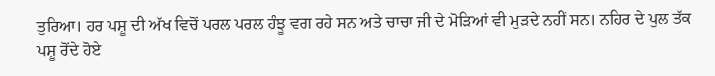ਤੁਰਿਆ। ਹਰ ਪਸ਼ੂ ਦੀ ਅੱਖ ਵਿਚੋਂ ਪਰਲ ਪਰਲ ਹੰਝੂ ਵਗ ਰਹੇ ਸਨ ਅਤੇ ਚਾਚਾ ਜੀ ਦੇ ਮੋੜਿਆਂ ਵੀ ਮੁੜਦੇ ਨਹੀਂ ਸਨ। ਨਹਿਰ ਦੇ ਪੁਲ ਤੱਕ ਪਸ਼ੂ ਰੋਂਦੇ ਹੋਏ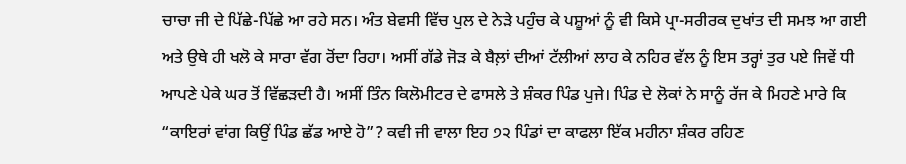ਚਾਚਾ ਜੀ ਦੇ ਪਿੱਛੇ-ਪਿੱਛੇ ਆ ਰਹੇ ਸਨ। ਅੰਤ ਬੇਵਸੀ ਵਿੱਚ ਪੁਲ ਦੇ ਨੇੜੇ ਪਹੁੰਚ ਕੇ ਪਸ਼ੂਆਂ ਨੂੰ ਵੀ ਕਿਸੇ ਪ੍ਰਾ-ਸਰੀਰਕ ਦੁਖਾਂਤ ਦੀ ਸਮਝ ਆ ਗਈ ਅਤੇ ਉਥੇ ਹੀ ਖਲੋ ਕੇ ਸਾਰਾ ਵੱਗ ਰੋਂਦਾ ਰਿਹਾ। ਅਸੀਂ ਗੱਡੇ ਜੋੜ ਕੇ ਬੈਲ਼ਾਂ ਦੀਆਂ ਟੱਲੀਆਂ ਲਾਹ ਕੇ ਨਹਿਰ ਵੱਲ ਨੂੰ ਇਸ ਤਰ੍ਹਾਂ ਤੁਰ ਪਏ ਜਿਵੇਂ ਧੀ ਆਪਣੇ ਪੇਕੇ ਘਰ ਤੋਂ ਵਿੱਛੜਦੀ ਹੈ। ਅਸੀਂ ਤਿੰਨ ਕਿਲੋਮੀਟਰ ਦੇ ਫਾਸਲੇ ਤੇ ਸ਼ੰਕਰ ਪਿੰਡ ਪੁਜੇ। ਪਿੰਡ ਦੇ ਲੋਕਾਂ ਨੇ ਸਾਨੂੰ ਰੱਜ ਕੇ ਮਿਹਣੇ ਮਾਰੇ ਕਿ “ਕਾਇਰਾਂ ਵਾਂਗ ਕਿਉਂ ਪਿੰਡ ਛੱਡ ਆਏ ਹੋ”? ਕਵੀ ਜੀ ਵਾਲਾ ਇਹ ੭੨ ਪਿੰਡਾਂ ਦਾ ਕਾਫਲਾ ਇੱਕ ਮਹੀਨਾ ਸ਼ੰਕਰ ਰਹਿਣ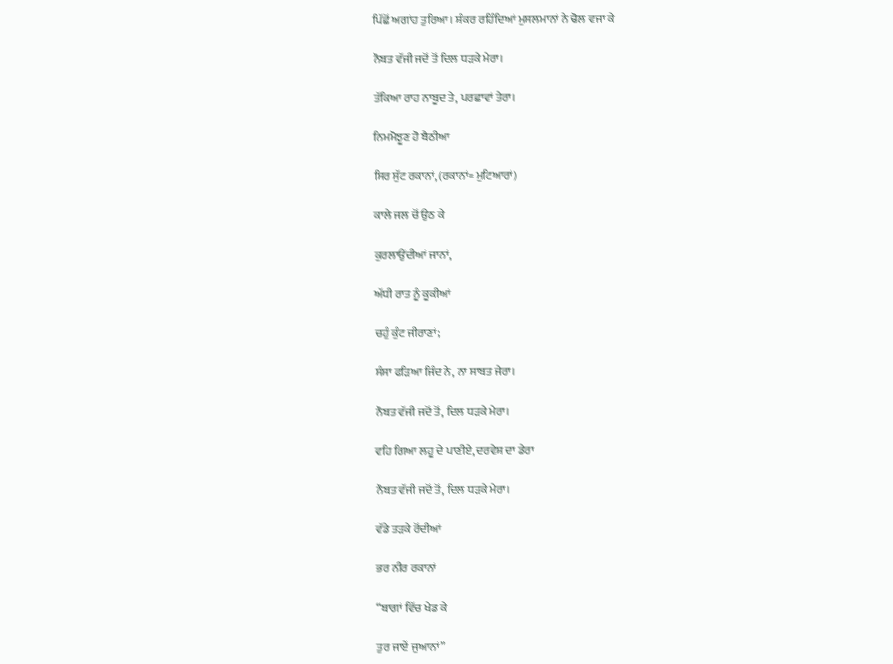ਪਿੱਛੋਂ ਅਗਾਂਹ ਤੁਰਿਆ। ਸ਼ੰਕਰ ਰਹਿੰਦਿਆਂ ਮੁਸਲਮਾਨਾਂ ਨੇ ਢੋਲ ਵਜਾ ਕੇ

ਨੌਬਤ ਵੱਜੀ ਜਦੋਂ ਤੋਂ ਦਿਲ ਧੜਕੇ ਮੇਰਾ।

ਤੱਕਿਆ ਰਾਹ ਨਾਬੂਦ ਤੇ, ਪਰਛਾਵਾਂ ਤੇਰਾ।

ਨਿਮਮੋਝੂਣ ਹੋ ਬੈਠੀਆ

ਸਿਰ ਸੁੱਟ ਰਕਾਨਾਂ, (ਰਕਾਨਾਂ= ਮੁਟਿਆਰਾਂ)

ਕਾਲੇ ਜਲ ਚੋਂ ਉਠ ਕੇ

ਕੁਰਲਾਉਂਦੀਆਂ ਜਾਨਾਂ,

ਅੱਧੀ ਰਾਤ ਨੂੰ ਕੂਕੀਆਂ

ਚਹੁੰ ਕੁੰਟ ਜੀਰਾਣਾਂ;

ਸੰਸਾ ਫੜਿਆ ਜਿੰਦ ਨੇ, ਨਾ ਸਾਬਤ ਜੇਰਾ।

ਨੌਬਤ ਵੱਜੀ ਜਦੋਂ ਤੋਂ, ਦਿਲ ਧੜਕੇ ਮੇਰਾ।

ਵਹਿ ਗਿਆ ਲਹੂ ਦੇ ਪਾਣੀਏ, ਦਰਵੇਸ਼ ਦਾ ਡੇਰਾ

ਨੌਬਤ ਵੱਜੀ ਜਦੋਂ ਤੋਂ, ਦਿਲ ਧੜਕੇ ਮੇਰਾ।

ਵੱਡੇ ਤੜਕੇ ਰੋਂਦੀਆਂ

ਭਰ ਨੀਰ ਰਕਾਨਾਂ

“ਬਾਗਾਂ ਵਿੱਚ ਖੇਡ ਕੇ

ਤੁਰ ਜਾਏਂ ਜੁਆਨਾਂ”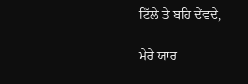ਟਿੱਲੇ ਤੇ ਬਹਿ ਦੇਂਵਦੇ,

ਮੇਰੇ ਯਾਰ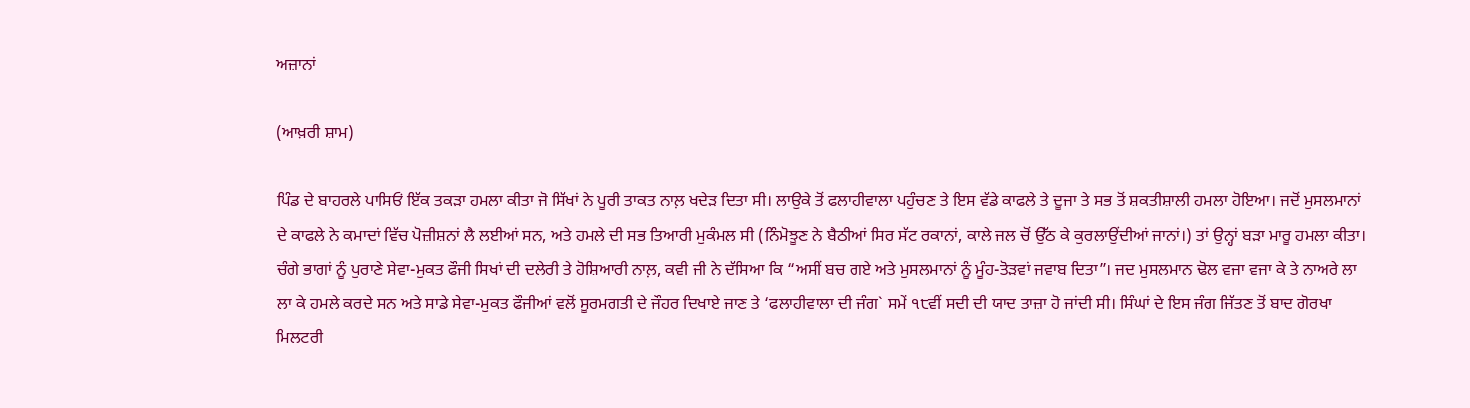ਅਜ਼ਾਨਾਂ

(ਆਖ਼ਰੀ ਸ਼ਾਮ)

ਪਿੰਡ ਦੇ ਬਾਹਰਲੇ ਪਾਸਿਓਂ ਇੱਕ ਤਕੜਾ ਹਮਲਾ ਕੀਤਾ ਜੋ ਸਿੱਖਾਂ ਨੇ ਪੂਰੀ ਤਾਕਤ ਨਾਲ਼ ਖਦੇੜ ਦਿਤਾ ਸੀ। ਲਾਉਕੇ ਤੋਂ ਫਲਾਹੀਵਾਲਾ ਪਹੁੰਚਣ ਤੇ ਇਸ ਵੱਡੇ ਕਾਫਲੇ ਤੇ ਦੂਜਾ ਤੇ ਸਭ ਤੋਂ ਸ਼ਕਤੀਸ਼ਾਲੀ ਹਮਲਾ ਹੋਇਆ। ਜਦੋਂ ਮੁਸਲਮਾਨਾਂ ਦੇ ਕਾਫਲੇ ਨੇ ਕਮਾਦਾਂ ਵਿੱਚ ਪੋਜ਼ੀਸ਼ਨਾਂ ਲੈ ਲਈਆਂ ਸਨ, ਅਤੇ ਹਮਲੇ ਦੀ ਸਭ ਤਿਆਰੀ ਮੁਕੰਮਲ ਸੀ (ਨਿੰਮੋਝੂਣ ਨੇ ਬੈਠੀਆਂ ਸਿਰ ਸੱਟ ਰਕਾਨਾਂ, ਕਾਲੇ ਜਲ ਚੋਂ ਉੱਠ ਕੇ ਕੁਰਲਾਉਂਦੀਆਂ ਜਾਨਾਂ।) ਤਾਂ ਉਨ੍ਹਾਂ ਬੜਾ ਮਾਰੂ ਹਮਲਾ ਕੀਤਾ। ਚੰਗੇ ਭਾਗਾਂ ਨੂੰ ਪੁਰਾਣੇ ਸੇਵਾ-ਮੁਕਤ ਫੌਜੀ ਸਿਖਾਂ ਦੀ ਦਲੇਰੀ ਤੇ ਹੋਸ਼ਿਆਰੀ ਨਾਲ਼, ਕਵੀ ਜੀ ਨੇ ਦੱਸਿਆ ਕਿ “ਅਸੀਂ ਬਚ ਗਏ ਅਤੇ ਮੁਸਲਮਾਨਾਂ ਨੂੰ ਮੂੰਹ-ਤੋੜਵਾਂ ਜਵਾਬ ਦਿਤਾ”। ਜਦ ਮੁਸਲਮਾਨ ਢੋਲ ਵਜਾ ਵਜਾ ਕੇ ਤੇ ਨਾਅਰੇ ਲਾ ਲਾ ਕੇ ਹਮਲੇ ਕਰਦੇ ਸਨ ਅਤੇ ਸਾਡੇ ਸੇਵਾ-ਮੁਕਤ ਫੌਜੀਆਂ ਵਲੋਂ ਸੂਰਮਗਤੀ ਦੇ ਜੌਹਰ ਦਿਖਾਏ ਜਾਣ ਤੇ ‘ਫਲਾਹੀਵਾਲਾ ਦੀ ਜੰਗ` ਸਮੇਂ ੧੮ਵੀਂ ਸਦੀ ਦੀ ਯਾਦ ਤਾਜ਼ਾ ਹੋ ਜਾਂਦੀ ਸੀ। ਸਿੰਘਾਂ ਦੇ ਇਸ ਜੰਗ ਜਿੱਤਣ ਤੋਂ ਬਾਦ ਗੋਰਖਾ ਮਿਲਟਰੀ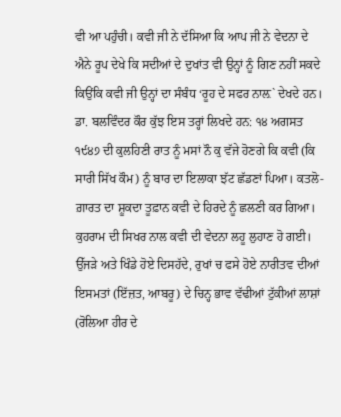ਵੀ ਆ ਪਹੁੰਚੀ। ਕਵੀ ਜੀ ਨੇ ਦੱਸਿਆ ਕਿ ਆਪ ਜੀ ਨੇ ਵੇਦਨਾ ਦੇ ਐਨੇ ਰੂਪ ਦੇਖੇ ਕਿ ਸਦੀਆਂ ਦੇ ਦੁਖਾਂਤ ਵੀ ਉਨ੍ਹਾਂ ਨੂੰ ਗਿਣ ਨਹੀਂ ਸਕਦੇ ਕਿਉਂਕਿ ਕਵੀ ਜੀ ਉਨ੍ਹਾਂ ਦਾ ਸੰਬੰਧ ‘ਰੂਹ ਦੇ ਸਫਰ ਨਾਲ਼` ਦੇਖਦੇ ਹਨ। ਡਾ. ਬਲਵਿੰਦਰ ਕੌਰ ਕੁੱਝ ਇਸ ਤਰ੍ਹਾਂ ਲਿਖਦੇ ਹਨ: ੧੪ ਅਗਸਤ ੧੯੪੭ ਦੀ ਕੁਲਹਿਣੀ ਰਾਤ ਨੂੰ ਮਸਾਂ ਨੌ ਕੁ ਵੱਜੇ ਹੋਣਗੇ ਕਿ ਕਵੀ (ਕਿ ਸਾਰੀ ਸਿੱਖ ਕੌਮ) ਨੂੰ ਬਾਰ ਦਾ ਇਲਾਕਾ ਝੱਟ ਛੱਡਣਾਂ ਪਿਆ। ਕਤਲੋ-ਗ਼ਾਰਤ ਦਾ ਸ਼ੂਕਦਾ ਤੂਫ਼ਾਨ ਕਵੀ ਦੇ ਹਿਰਦੇ ਨੂੰ ਛਲਣੀ ਕਰ ਗਿਆ। ਕੁਹਰਾਮ ਦੀ ਸਿਖਰ ਨਾਲ ਕਵੀ ਦੀ ਵੇਦਨਾ ਲਹੂ ਲੁਹਾਣ ਹੋ ਗਈ। ਉੱਜੜੇ ਅਤੇ ਖਿੰਡੇ ਹੋਏ ਦਿਸਹੱਦੇ, ਰੁਖਾਂ ਚ ਫਸੇ ਹੋਏ ਨਾਰੀਤਵ ਦੀਆਂ ਇਸਮਤਾਂ (ਇੱਜ਼ਤ, ਆਬਰੂ) ਦੇ ਚਿਨ੍ਹ ਭਾਵ ਵੱਢੀਆਂ ਟੁੱਕੀਆਂ ਲਾਸ਼ਾਂ (ਰੋਲਿਆ ਹੀਰ ਦੇ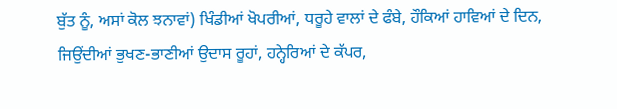ਬੁੱਤ ਨੂੰ, ਅਸਾਂ ਕੋਲ ਝਨਾਵਾਂ) ਖਿੰਡੀਆਂ ਖੋਪਰੀਆਂ, ਧਰੂਹੇ ਵਾਲਾਂ ਦੇ ਫੰਬੇ, ਹੌਕਿਆਂ ਹਾਵਿਆਂ ਦੇ ਦਿਨ, ਜਿਉਂਦੀਆਂ ਭੁਖਣ-ਭਾਣੀਆਂ ਉਦਾਸ ਰੂਹਾਂ, ਹਨ੍ਹੇਰਿਆਂ ਦੇ ਕੱਪਰ,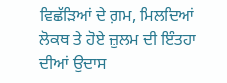ਵਿਛੱੜਿਆਂ ਦੇ ਗ਼ਮ, ਮਿਲਦਿਆਂ ਲੋਕਥ ਤੇ ਹੋਏ ਜ਼ੁਲਮ ਦੀ ਇੰਤਹਾ ਦੀਆਂ ਉਦਾਸ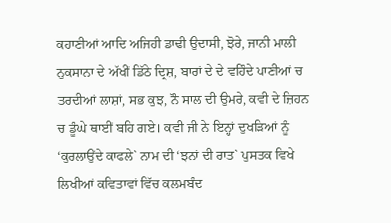ਕਹਾਣੀਆਂ ਆਦਿ ਅਜਿਹੀ ਡਾਢੀ ਉਦਾਸੀ, ਝੋਰੇ, ਜਾਨੀ ਮਾਲੀ ਨੁਕਸਾਨਾ ਦੇ ਅੱਖੀਂ ਡਿੱਠੇ ਦ੍ਰਿਸ਼, ਬਾਰਾਂ ਦੇ ਦੇ ਵਹਿੰਦੇ ਪਾਣੀਆਂ ਚ ਤਰਦੀਆਂ ਲਾਸ਼ਾਂ, ਸਭ ਕੁਝ, ਨੌ ਸਾਲ ਦੀ ਉਮਰੇ, ਕਵੀ ਦੇ ਜ਼ਿਹਨ ਚ ਡੂੰਘੇ ਥਾਈਂ ਬਹਿ ਗਏ। ਕਵੀ ਜੀ ਨੇ ਇਨ੍ਹਾਂ ਦੁਖੜਿਆਂ ਨੂੰ ‘ਕੁਰਲਾਉਂਦੇ ਕਾਫਲੇ` ਨਾਮ ਦੀ ‘ਝਨਾਂ ਦੀ ਰਾਤ` ਪੁਸਤਕ ਵਿਖੇ ਲਿਖੀਆਂ ਕਵਿਤਾਵਾਂ ਵਿੱਚ ਕਲਮਬੰਦ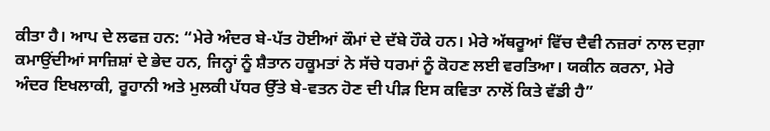ਕੀਤਾ ਹੈ। ਆਪ ਦੇ ਲਫਜ਼ ਹਨ: “ਮੇਰੇ ਅੰਦਰ ਬੇ-ਪੱਤ ਹੋਈਆਂ ਕੌਮਾਂ ਦੇ ਦੱਬੇ ਹੌਕੇ ਹਨ। ਮੇਰੇ ਅੱਥਰੂਆਂ ਵਿੱਚ ਦੈਵੀ ਨਜ਼ਰਾਂ ਨਾਲ ਦਗ਼ਾ ਕਮਾਉਂਦੀਆਂ ਸਾਜ਼ਿਸ਼ਾਂ ਦੇ ਭੇਦ ਹਨ, ਜਿਨ੍ਹਾਂ ਨੂੰ ਸ਼ੈਤਾਨ ਹਕੂਮਤਾਂ ਨੇ ਸੱਚੇ ਧਰਮਾਂ ਨੂੰ ਕੋਹਣ ਲਈ ਵਰਤਿਆ। ਯਕੀਨ ਕਰਨਾ, ਮੇਰੇ ਅੰਦਰ ਇਖਲਾਕੀ, ਰੂਹਾਨੀ ਅਤੇ ਮੁਲਕੀ ਪੱਧਰ ਉੱਤੇ ਬੇ-ਵਤਨ ਹੋਣ ਦੀ ਪੀੜ ਇਸ ਕਵਿਤਾ ਨਾਲੋਂ ਕਿਤੇ ਵੱਡੀ ਹੈ”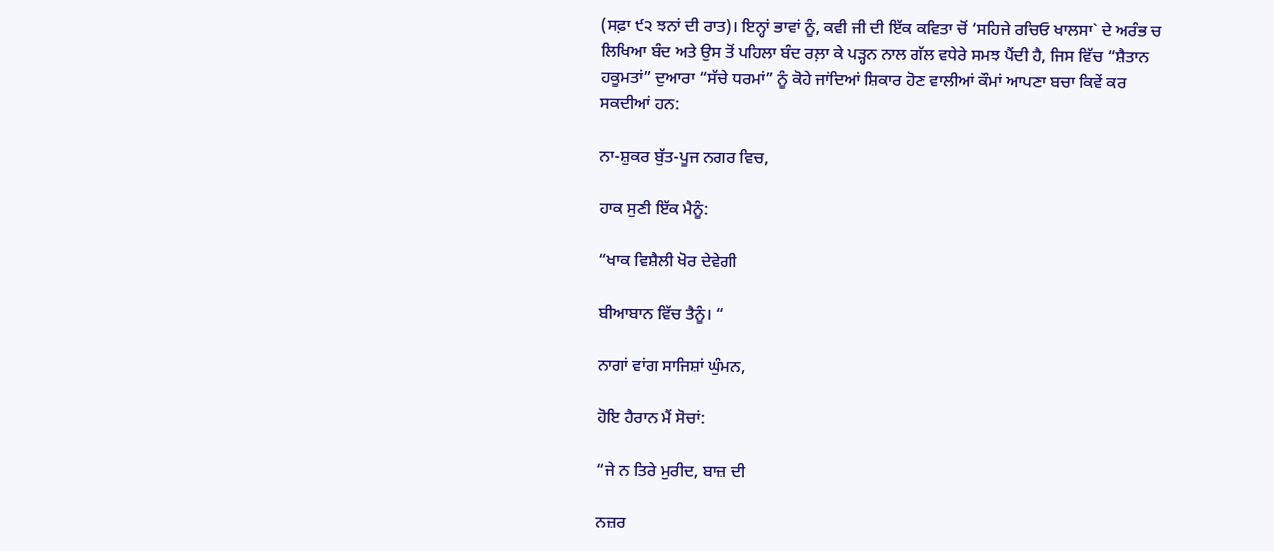(ਸਫ਼ਾ ੯੨ ਝਨਾਂ ਦੀ ਰਾਤ)। ਇਨ੍ਹਾਂ ਭਾਵਾਂ ਨੂੰ, ਕਵੀ ਜੀ ਦੀ ਇੱਕ ਕਵਿਤਾ ਚੋਂ ‘ਸਹਿਜੇ ਰਚਿਓ ਖਾਲਸਾ` ਦੇ ਅਰੰਭ ਚ ਲਿਖਿਆ ਬੰਦ ਅਤੇ ਉਸ ਤੋਂ ਪਹਿਲਾ ਬੰਦ ਰਲ਼ਾ ਕੇ ਪੜ੍ਹਨ ਨਾਲ ਗੱਲ ਵਧੇਰੇ ਸਮਝ ਪੈਂਦੀ ਹੈ, ਜਿਸ ਵਿੱਚ “ਸ਼ੈਤਾਨ ਹਕੂਮਤਾਂ” ਦੁਆਰਾ “ਸੱਚੇ ਧਰਮਾਂ” ਨੂੰ ਕੋਹੇ ਜਾਂਦਿਆਂ ਸ਼ਿਕਾਰ ਹੋਣ ਵਾਲੀਆਂ ਕੌਮਾਂ ਆਪਣਾ ਬਚਾ ਕਿਵੇਂ ਕਰ ਸਕਦੀਆਂ ਹਨ:

ਨਾ-ਸ਼ੁਕਰ ਬੁੱਤ-ਪੂਜ ਨਗਰ ਵਿਚ,

ਹਾਕ ਸੁਣੀ ਇੱਕ ਮੈਨੂੰ:

“ਖਾਕ ਵਿਸ਼ੈਲੀ ਖੋਰ ਦੇਵੇਗੀ

ਬੀਆਬਾਨ ਵਿੱਚ ਤੈਨੂੰ। “

ਨਾਗਾਂ ਵਾਂਗ ਸਾਜਿਸ਼ਾਂ ਘੁੰਮਨ,

ਹੋਇ ਹੈਰਾਨ ਮੈਂ ਸੋਚਾਂ:

“ਜੇ ਨ ਤਿਰੇ ਮੁਰੀਦ, ਬਾਜ਼ ਦੀ

ਨਜ਼ਰ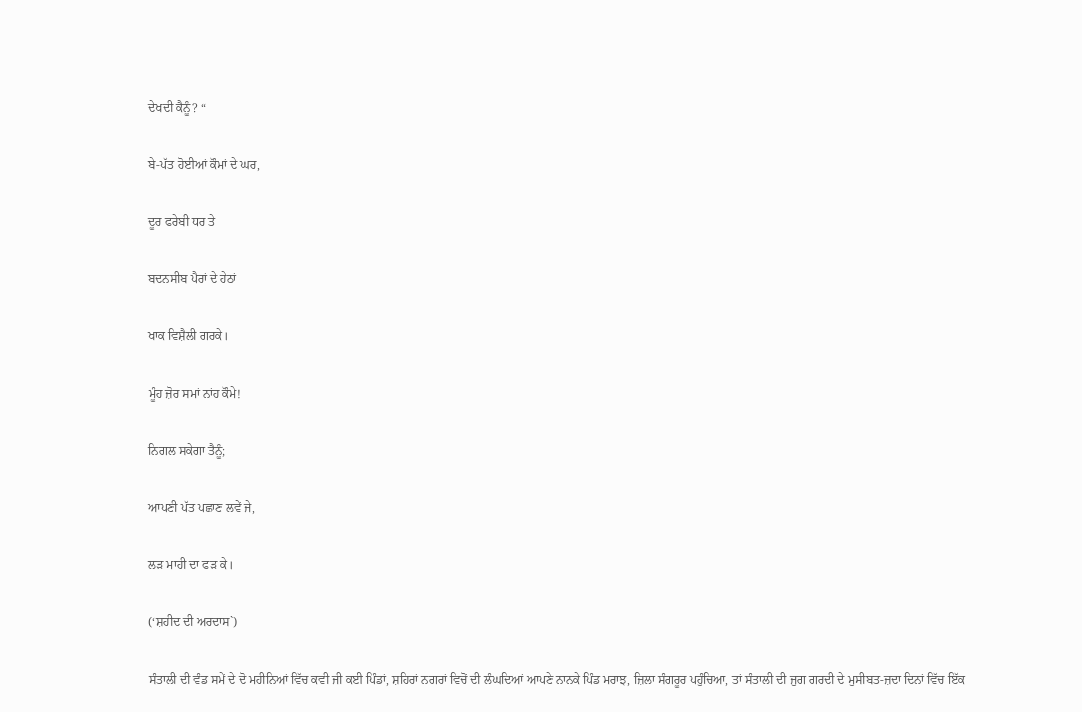ਦੇਖਦੀ ਕੈਨੂੰ? “

ਬੇ-ਪੱਤ ਹੋਈਆਂ ਕੌਮਾਂ ਦੇ ਘਰ,

ਦੂਰ ਫਰੇਬੀ ਧਰ ਤੇ

ਬਦਨਸੀਬ ਪੈਰਾਂ ਦੇ ਹੇਠਾਂ

ਖਾਕ ਵਿਸ਼ੈਲੀ ਗਰਕੇ।

ਮੂੰਹ ਜ਼ੋਰ ਸਮਾਂ ਨਾਂਹ ਕੌਮੇ!

ਨਿਗਲ ਸਕੇਗਾ ਤੈਨੂੰ;

ਆਪਣੀ ਪੱਤ ਪਛਾਣ ਲਵੇਂ ਜੇ,

ਲੜ ਮਾਹੀ ਦਾ ਫੜ ਕੇ।

(‘ਸ਼ਹੀਦ ਦੀ ਅਰਦਾਸ`)

ਸੰਤਾਲੀ ਦੀ ਵੰਡ ਸਮੇਂ ਦੇ ਦੋ ਮਹੀਨਿਆਂ ਵਿੱਚ ਕਵੀ ਜੀ ਕਈ ਪਿੰਡਾਂ, ਸ਼ਹਿਰਾਂ ਨਗਰਾਂ ਵਿਚੋਂ ਦੀ ਲੰਘਦਿਆਂ ਆਪਣੇ ਨਾਨਕੇ ਪਿੰਡ ਮਰਾਝ, ਜ਼ਿਲਾ ਸੰਗਰੂਰ ਪਹੁੰਚਿਆ, ਤਾਂ ਸੰਤਾਲੀ ਦੀ ਜੁਗ ਗਰਦੀ ਦੇ ਮੁਸੀਬਤ-ਜ਼ਦਾ ਦਿਨਾਂ ਵਿੱਚ ਇੱਕ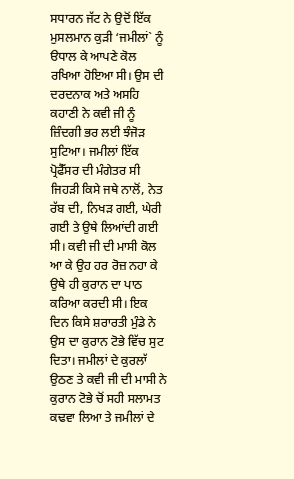ਸਧਾਰਨ ਜੱਟ ਨੇ ਉਦੋਂ ਇੱਕ ਮੁਸਲਮਾਨ ਕੁੜੀ ‘ਜਮੀਲਾਂ` ਨੂੰ ੳਧਾਲ ਕੇ ਆਪਣੇ ਕੋਲ ਰਖਿਆ ਹੋਇਆ ਸੀ। ਉਸ ਦੀ ਦਰਦਨਾਕ ਅਤੇ ਅਸਹਿ ਕਹਾਣੀ ਨੇ ਕਵੀ ਜੀ ਨੂੰ ਜ਼ਿੰਦਗੀ ਭਰ ਲਈ ਝੰਜੋੜ ਸੁਟਿਆ। ਜਮੀਲਾਂ ਇੱਕ ਪ੍ਰੋਫੈੱਸਰ ਦੀ ਮੰਗੇਤਰ ਸੀ ਜਿਹੜੀ ਕਿਸੇ ਜਥੇ ਨਾਲੋਂ, ਨੇਤ ਰੱਬ ਦੀ, ਨਿਖੜ ਗਈ, ਘੇਰੀ ਗਈ ਤੇ ਉਥੇ ਲਿਆਂਦੀ ਗਈ ਸੀ। ਕਵੀ ਜੀ ਦੀ ਮਾਸੀ ਕੋਲ ਆ ਕੇ ਉਹ ਹਰ ਰੋਜ਼ ਨਹਾ ਕੇ ਉਥੇ ਹੀ ਕੁਰਾਨ ਦਾ ਪਾਠ ਕਰਿਆ ਕਰਦੀ ਸੀ। ਇਕ ਦਿਨ ਕਿਸੇ ਸ਼ਰਾਰਤੀ ਮੁੰਡੇ ਨੇ ਉਸ ਦਾ ਕੁਰਾਨ ਟੋਭੇ ਵਿੱਚ ਸੁਟ ਦਿਤਾ। ਜਮੀਲਾਂ ਦੇ ਕੁਰਲਾੱ ਉਠਣ ਤੇ ਕਵੀ ਜੀ ਦੀ ਮਾਸੀ ਨੇ ਕੁਰਾਨ ਟੋਭੇ ਚੋਂ ਸਹੀ ਸਲਾਮਤ ਕਢਵਾ ਲਿਆ ਤੇ ਜਮੀਲਾਂ ਦੇ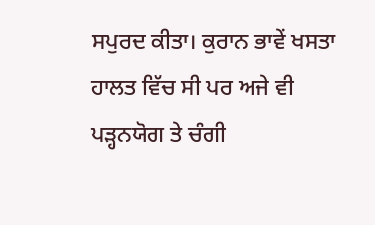ਸਪੁਰਦ ਕੀਤਾ। ਕੁਰਾਨ ਭਾਵੇਂ ਖਸਤਾ ਹਾਲਤ ਵਿੱਚ ਸੀ ਪਰ ਅਜੇ ਵੀ ਪੜ੍ਹਨਯੋਗ ਤੇ ਚੰਗੀ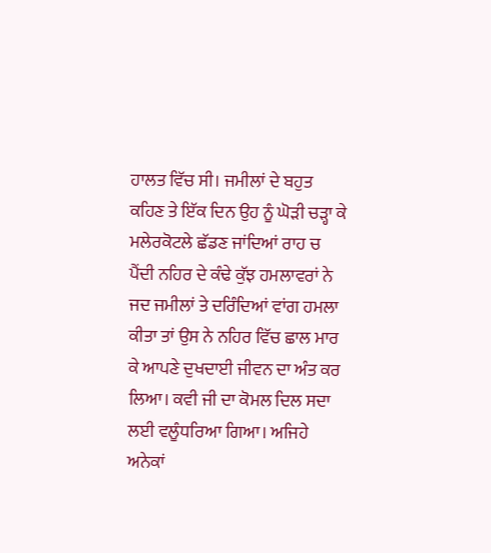ਹਾਲਤ ਵਿੱਚ ਸੀ। ਜਮੀਲਾਂ ਦੇ ਬਹੁਤ ਕਹਿਣ ਤੇ ਇੱਕ ਦਿਨ ਉਹ ਨੂੰ ਘੋੜੀ ਚੜ੍ਹਾ ਕੇ ਮਲੇਰਕੋਟਲੇ ਛੱਡਣ ਜਾਂਦਿਆਂ ਰਾਹ ਚ ਪੈਂਦੀ ਨਹਿਰ ਦੇ ਕੰਢੇ ਕੁੱਝ ਹਮਲਾਵਰਾਂ ਨੇ ਜਦ ਜਮੀਲਾਂ ਤੇ ਦਰਿੰਦਿਆਂ ਵਾਂਗ ਹਮਲਾ ਕੀਤਾ ਤਾਂ ਉਸ ਨੇ ਨਹਿਰ ਵਿੱਚ ਛਾਲ ਮਾਰ ਕੇ ਆਪਣੇ ਦੁਖਦਾਈ ਜੀਵਨ ਦਾ ਅੰਤ ਕਰ ਲਿਆ। ਕਵੀ ਜੀ ਦਾ ਕੋਮਲ ਦਿਲ ਸਦਾ ਲਈ ਵਲੂੰਧਰਿਆ ਗਿਆ। ਅਜਿਹੇ ਅਨੇਕਾਂ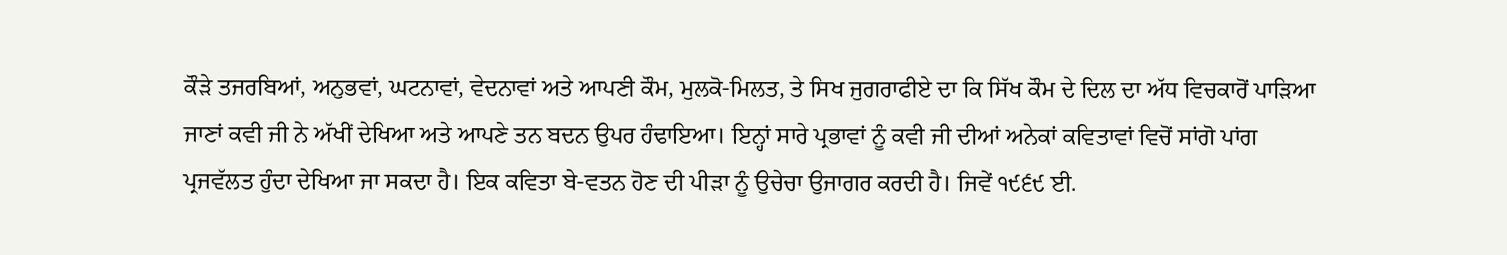ਕੌੜੇ ਤਜਰਬਿਆਂ, ਅਨੁਭਵਾਂ, ਘਟਨਾਵਾਂ, ਵੇਦਨਾਵਾਂ ਅਤੇ ਆਪਣੀ ਕੌਮ, ਮੁਲਕੋ-ਮਿਲਤ, ਤੇ ਸਿਖ ਜੁਗਰਾਫੀਏ ਦਾ ਕਿ ਸਿੱਖ ਕੌਮ ਦੇ ਦਿਲ ਦਾ ਅੱਧ ਵਿਚਕਾਰੋਂ ਪਾੜਿਆ ਜਾਣਾਂ ਕਵੀ ਜੀ ਨੇ ਅੱਖੀਂ ਦੇਖਿਆ ਅਤੇ ਆਪਣੇ ਤਨ ਬਦਨ ਉਪਰ ਹੰਢਾਇਆ। ਇਨ੍ਹਾਂ ਸਾਰੇ ਪ੍ਰਭਾਵਾਂ ਨੂੰ ਕਵੀ ਜੀ ਦੀਆਂ ਅਨੇਕਾਂ ਕਵਿਤਾਵਾਂ ਵਿਚੋਂ ਸਾਂਗੋ ਪਾਂਗ ਪ੍ਰਜਵੱਲਤ ਹੁੰਦਾ ਦੇਖਿਆ ਜਾ ਸਕਦਾ ਹੈ। ਇਕ ਕਵਿਤਾ ਬੇ-ਵਤਨ ਹੋਣ ਦੀ ਪੀੜਾ ਨੂੰ ਉਚੇਚਾ ਉਜਾਗਰ ਕਰਦੀ ਹੈ। ਜਿਵੇਂ ੧੯੬੯ ਈ.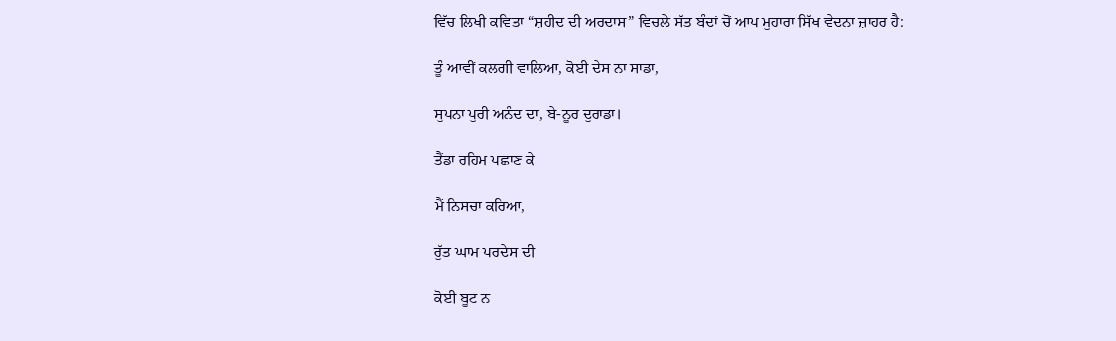ਵਿੱਚ ਲਿਖੀ ਕਵਿਤਾ “ਸ਼ਹੀਦ ਦੀ ਅਰਦਾਸ” ਵਿਚਲੇ ਸੱਤ ਬੰਦਾਂ ਚੋਂ ਆਪ ਮੁਹਾਰਾ ਸਿੱਖ ਵੇਦਨਾ ਜ਼ਾਹਰ ਹੈ:

ਤੂੰ ਆਵੀਂ ਕਲਗੀ ਵਾਲਿਆ, ਕੋਈ ਦੇਸ ਨਾ ਸਾਡਾ,

ਸੁਪਨਾ ਪੁਰੀ ਅਨੰਦ ਦਾ, ਬੇ-ਨੂਰ ਦੁਰਾਡਾ।

ਤੈਂਡਾ ਰਹਿਮ ਪਛਾਣ ਕੇ

ਮੈਂ ਨਿਸਚਾ ਕਰਿਆ,

ਰੁੱਤ ਘਾਮ ਪਰਦੇਸ ਦੀ

ਕੋਈ ਬੂਟ ਨ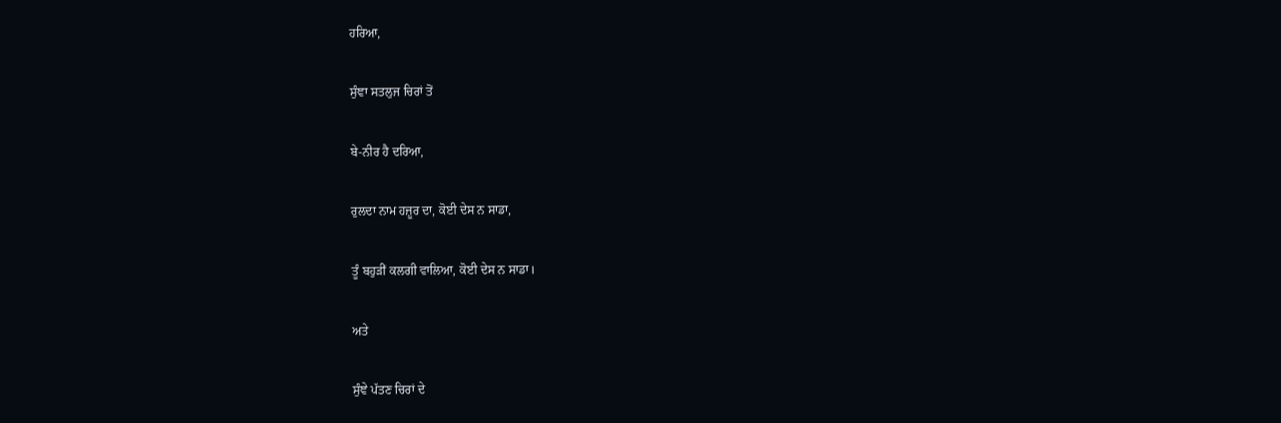ਹਰਿਆ,

ਸੁੰਞਾ ਸਤਲੁਜ ਚਿਰਾਂ ਤੋਂ

ਬੇ-ਨੀਰ ਹੈ ਦਰਿਆ,

ਰੁਲਦਾ ਨਾਮ ਹਜ਼ੂਰ ਦਾ, ਕੋਈ ਦੇਸ ਨ ਸਾਡਾ,

ਤੂੰ ਬਹੁੜੀਂ ਕਲਗੀ ਵਾਲਿਆ, ਕੋਈ ਦੇਸ ਨ ਸਾਡਾ।

ਅਤੇ

ਸੁੰਞੇ ਪੱਤਣ ਚਿਰਾਂ ਦੇ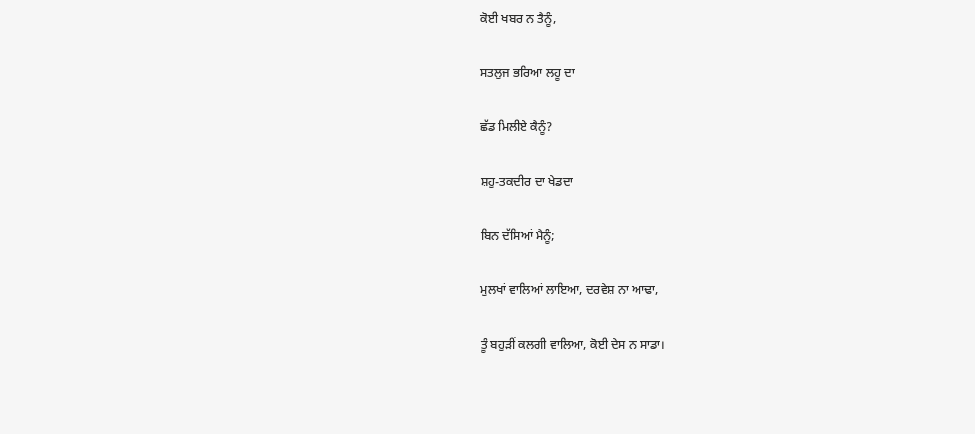ਕੋਈ ਖਬਰ ਨ ਤੈਨੂੰ,

ਸਤਲੁਜ ਭਰਿਆ ਲਹੂ ਦਾ

ਛੱਡ ਮਿਲੀਏ ਕੈਨੂੰ?

ਸ਼ਹੁ-ਤਕਦੀਰ ਦਾ ਖੇਡਦਾ

ਬਿਨ ਦੱਸਿਆਂ ਮੈਨੂੰ;

ਮੁਲਖਾਂ ਵਾਲਿਆਂ ਲਾਇਆ, ਦਰਵੇਸ਼ ਨਾ ਆਢਾ,

ਤੂੰ ਬਹੁੜੀਂ ਕਲਗੀ ਵਾਲਿਆ, ਕੋਈ ਦੇਸ ਨ ਸਾਡਾ।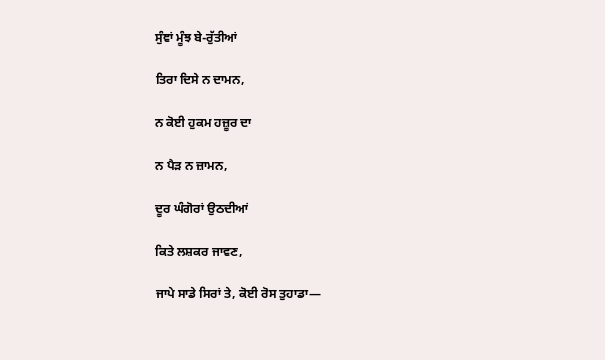ਸੁੰਞਾਂ ਮੂੰਝ ਬੇ-ਰੁੱਤੀਆਂ

ਤਿਰਾ ਦਿਸੇ ਨ ਦਾਮਨ,

ਨ ਕੋਈ ਹੁਕਮ ਹਜ਼ੂਰ ਦਾ

ਨ ਪੈੜ ਨ ਜ਼ਾਮਨ,

ਦੂਰ ਘੰਗੋਰਾਂ ਉਠਦੀਆਂ

ਕਿਤੇ ਲਸ਼ਕਰ ਜਾਵਣ,

ਜਾਪੇ ਸਾਡੇ ਸਿਰਾਂ ਤੇ, ਕੋਈ ਰੋਸ ਤੁਹਾਡਾ—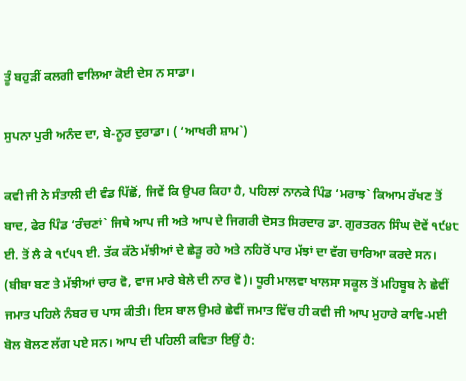ਤੂੰ ਬਹੁੜੀਂ ਕਲਗੀ ਵਾਲਿਆ ਕੋਈ ਦੇਸ ਨ ਸਾਡਾ।

ਸੁਪਨਾ ਪੁਰੀ ਅਨੰਦ ਦਾ, ਬੇ-ਨੂਰ ਦੁਰਾਡਾ। ( ‘ਆਖਰੀ ਸ਼ਾਮ`)

ਕਵੀ ਜੀ ਨੇ ਸੰਤਾਲੀ ਦੀ ਵੰਡ ਪਿੱਛੋਂ, ਜਿਵੇਂ ਕਿ ਉਪਰ ਕਿਹਾ ਹੈ, ਪਹਿਲਾਂ ਨਾਨਕੇ ਪਿੰਡ ‘ਮਰਾਝ` ਕਿਆਮ ਰੱਖਣ ਤੋਂ ਬਾਦ, ਫੇਰ ਪਿੰਡ ‘ਰੰਚਣਾਂ` ਜਿਥੇ ਆਪ ਜੀ ਅਤੇ ਆਪ ਦੇ ਜਿਗਰੀ ਦੋਸਤ ਸਿਰਦਾਰ ਡਾ. ਗੁਰਤਰਨ ਸਿੰਘ ਦੋਵੇਂ ੧੯੪੮ ਈ. ਤੋਂ ਲੈ ਕੇ ੧੯੫੧ ਈ. ਤੱਕ ਕੱਠੇ ਮੱਝੀਆਂ ਦੇ ਛੇੜੂ ਰਹੇ ਅਤੇ ਨਹਿਰੋਂ ਪਾਰ ਮੱਝਾਂ ਦਾ ਵੱਗ ਚਾਰਿਆ ਕਰਦੇ ਸਨ। (ਬੀਬਾ ਬਣ ਤੇ ਮੱਝੀਆਂ ਚਾਰ ਵੋ, ਵਾਜ ਮਾਰੇ ਬੇਲੇ ਦੀ ਨਾਰ ਵੋ)। ਧੂਰੀ ਮਾਲਵਾ ਖਾਲਸਾ ਸਕੂਲ ਤੋਂ ਮਹਿਬੂਬ ਨੇ ਛੇਵੀਂ ਜਮਾਤ ਪਹਿਲੇ ਨੰਬਰ ਚ ਪਾਸ ਕੀਤੀ। ਇਸ ਬਾਲ ਉਮਰੇ ਛੇਵੀਂ ਜਮਾਤ ਵਿੱਚ ਹੀ ਕਵੀ ਜੀ ਆਪ ਮੁਹਾਰੇ ਕਾਵਿ-ਮਈ ਬੋਲ ਬੋਲਣ ਲੱਗ ਪਏ ਸਨ। ਆਪ ਦੀ ਪਹਿਲੀ ਕਵਿਤਾ ਇਉਂ ਹੈ: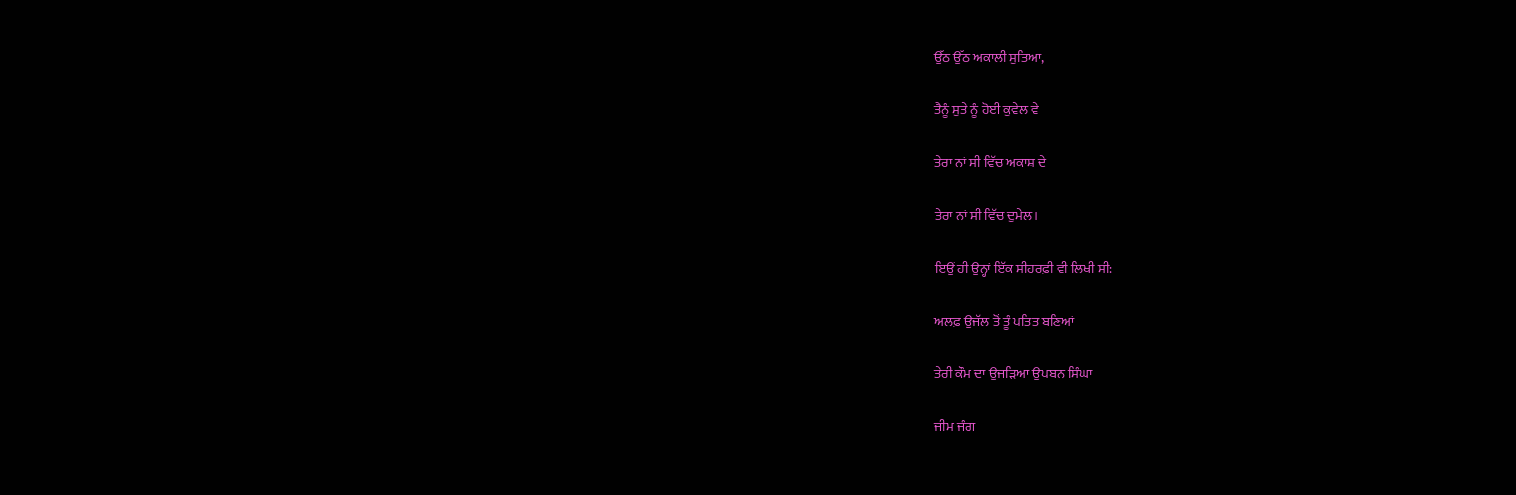ਉੱਠ ਉੱਠ ਅਕਾਲੀ ਸੁਤਿਆ,

ਤੈਨੂੰ ਸੁਤੇ ਨੂੰ ਹੋਈ ਕੁਵੇਲ ਵੇ

ਤੇਰਾ ਨਾਂ ਸੀ ਵਿੱਚ ਅਕਾਸ਼ ਦੇ

ਤੇਰਾ ਨਾਂ ਸੀ ਵਿੱਚ ਦੁਮੇਲ।

ਇਉਂ ਹੀ ਉਨ੍ਹਾਂ ਇੱਕ ਸੀਹਰਫ਼ੀ ਵੀ ਲਿਖੀ ਸੀ:

ਅਲਫ਼ ਉਜੱਲ ਤੋਂ ਤੂੰ ਪਤਿਤ ਬਣਿਆਂ

ਤੇਰੀ ਕੌਮ ਦਾ ਉਜੜਿਆ ਉਪਬਨ ਸਿੰਘਾ

ਜੀਮ ਜੰਗ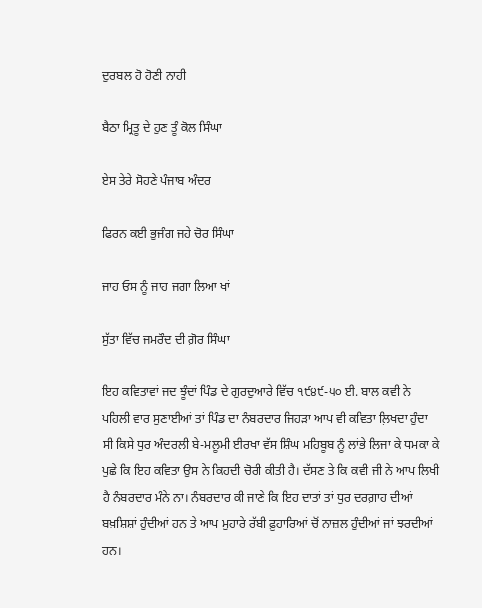ਦੁਰਬਲ ਹੋ ਹੋਣੀ ਨਾਹੀ

ਬੈਠਾ ਮ੍ਰਿਤੂ ਦੇ ਹੁਣ ਤੂੰ ਕੋਲ ਸਿੰਘਾ

ਏਸ ਤੇਰੇ ਸੋਹਣੇ ਪੰਜਾਬ ਅੰਦਰ

ਫਿਰਨ ਕਈ ਭੁਜੰਗ ਜਹੇ ਚੋਰ ਸਿੰਘਾ

ਜਾਹ ਓਸ ਨੂੰ ਜਾਹ ਜਗਾ ਲਿਆ ਖਾਂ

ਸੁੱਤਾ ਵਿੱਚ ਜਮਰੌਦ ਦੀ ਗ਼ੋਰ ਸਿੰਘਾ

ਇਹ ਕਵਿਤਾਵਾਂ ਜਦ ਝੂੰਦਾਂ ਪਿੰਡ ਦੇ ਗੁਰਦੁਆਰੇ ਵਿੱਚ ੧੯੪੯-੫੦ ਈ. ਬਾਲ ਕਵੀ ਨੇ ਪਹਿਲੀ ਵਾਰ ਸੁਣਾਈਆਂ ਤਾਂ ਪਿੰਡ ਦਾ ਨੰਬਰਦਾਰ ਜਿਹੜਾ ਆਪ ਵੀ ਕਵਿਤਾ ਲ਼ਿਖਦਾ ਹੁੰਦਾ ਸੀ ਕਿਸੇ ਧੁਰ ਅੰਦਰਲੀ ਬੇ-ਮਲੂਮੀ ਈਰਖਾ ਵੱਸ ਸ਼ਿੰਘ ਮਹਿਬੂਬ ਨੂੰ ਲਾਂਭੇ ਲਿਜਾ ਕੇ ਧਮਕਾ ਕੇ ਪੁਛੇ ਕਿ ਇਹ ਕਵਿਤਾ ਉਸ ਨੇ ਕਿਹਦੀ ਚੋਰੀ ਕੀਤੀ ਹੈ। ਦੱਸਣ ਤੇ ਕਿ ਕਵੀ ਜੀ ਨੇ ਆਪ ਲਿਖੀ ਹੈ ਨੰਬਰਦਾਰ ਮੰਨੇ ਨਾ। ਨੰਬਰਦਾਰ ਕੀ ਜਾਣੇ ਕਿ ਇਹ ਦਾਤਾਂ ਤਾਂ ਧੁਰ ਦਰਗ਼ਾਹ ਦੀਆਂ ਬਖ਼ਸ਼ਿਸ਼ਾਂ ਹੁੰਦੀਆਂ ਹਨ ਤੇ ਆਪ ਮੁਹਾਰੇ ਰੱਬੀ ਫ਼ੁਹਾਰਿਆਂ ਚੋਂ ਨਾਜ਼ਲ ਹੁੰਦੀਆਂ ਜਾਂ ਝਰਦੀਆਂ ਹਨ।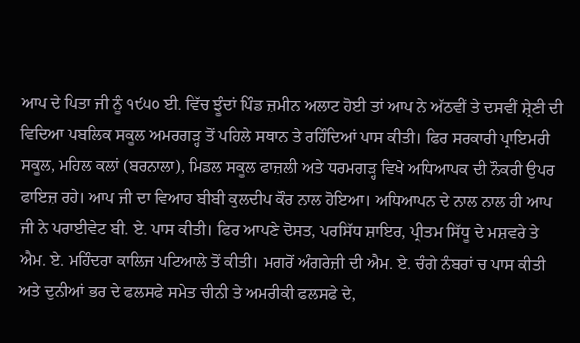ਆਪ ਦੇ ਪਿਤਾ ਜੀ ਨੂੰ ੧੯੫੦ ਈ. ਵਿੱਚ ਝੂੰਦਾਂ ਪਿੰਡ ਜ਼ਮੀਨ ਅਲਾਟ ਹੋਈ ਤਾਂ ਆਪ ਨੇ ਅੱਠਵੀਂ ਤੇ ਦਸਵੀਂ ਸ਼੍ਰੇਣੀ ਦੀ ਵਿਦਿਆ ਪਬਲਿਕ ਸਕੂਲ ਅਮਰਗੜ੍ਹ ਤੋਂ ਪਹਿਲੇ ਸਥਾਨ ਤੇ ਰਹਿੰਦਿਆਂ ਪਾਸ ਕੀਤੀ। ਫਿਰ ਸਰਕਾਰੀ ਪ੍ਰਾਇਮਰੀ ਸਕੂਲ, ਮਹਿਲ ਕਲਾਂ (ਬਰਨਾਲਾ), ਮਿਡਲ ਸਕੂਲ ਫਾਜ਼ਲੀ ਅਤੇ ਧਰਮਗੜ੍ਹ ਵਿਖੇ ਅਧਿਆਪਕ ਦੀ ਨੌਕਰੀ ਉਪਰ ਫਾਇਜ਼ ਰਹੇ। ਆਪ ਜੀ ਦਾ ਵਿਆਹ ਬੀਬੀ ਕੁਲਦੀਪ ਕੌਰ ਨਾਲ ਹੋਇਆ। ਅਧਿਆਪਨ ਦੇ ਨਾਲ ਨਾਲ ਹੀ ਆਪ ਜੀ ਨੇ ਪਰਾਈਵੇਟ ਬੀ. ਏ. ਪਾਸ ਕੀਤੀ। ਫਿਰ ਆਪਣੇ ਦੋਸਤ, ਪਰਸਿੱਧ ਸ਼ਾਇਰ, ਪ੍ਰੀਤਮ ਸਿੱਧੂ ਦੇ ਮਸ਼ਵਰੇ ਤੇ ਐਮ. ਏ. ਮਹਿੰਦਰਾ ਕਾਲਿਜ ਪਟਿਆਲੇ ਤੋਂ ਕੀਤੀ। ਮਗਰੋਂ ਅੰਗਰੇਜ਼ੀ ਦੀ ਐਮ. ਏ. ਚੰਗੇ ਨੰਬਰਾਂ ਚ ਪਾਸ ਕੀਤੀ ਅਤੇ ਦੁਨੀਆਂ ਭਰ ਦੇ ਫਲਸਫੇ ਸਮੇਤ ਚੀਨੀ ਤੇ ਅਮਰੀਕੀ ਫਲਸਫੇ ਦੇ,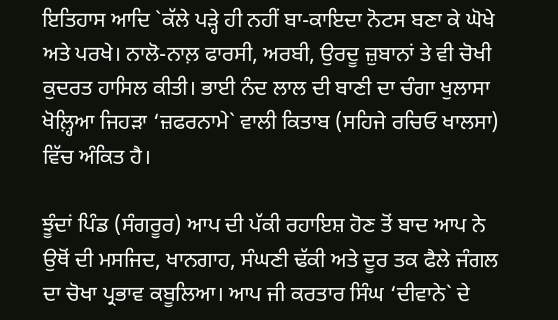ਇਤਿਹਾਸ ਆਦਿ `ਕੱਲੇ ਪੜ੍ਹੇ ਹੀ ਨਹੀਂ ਬਾ-ਕਾਇਦਾ ਨੋਟਸ ਬਣਾ ਕੇ ਘੋਖੇ ਅਤੇ ਪਰਖੇ। ਨਾਲੋ-ਨਾਲ਼ ਫਾਰਸੀ, ਅਰਬੀ, ਉਰਦੂ ਜ਼ੁਬਾਨਾਂ ਤੇ ਵੀ ਚੋਖੀ ਕੁਦਰਤ ਹਾਸਿਲ ਕੀਤੀ। ਭਾਈ ਨੰਦ ਲਾਲ ਦੀ ਬਾਣੀ ਦਾ ਚੰਗਾ ਖੁਲਾਸਾ ਖੋਲ਼੍ਹਿਆ ਜਿਹੜਾ ‘ਜ਼ਫਰਨਾਮੇ` ਵਾਲੀ ਕਿਤਾਬ (ਸਹਿਜੇ ਰਚਿਓ ਖਾਲਸਾ) ਵਿੱਚ ਅੰਕਿਤ ਹੈ।

ਝੂੰਦਾਂ ਪਿੰਡ (ਸੰਗਰੂਰ) ਆਪ ਦੀ ਪੱਕੀ ਰਹਾਇਸ਼ ਹੋਣ ਤੋਂ ਬਾਦ ਆਪ ਨੇ ਉਥੋਂ ਦੀ ਮਸਜਿਦ, ਖਾਨਗਾਹ, ਸੰਘਣੀ ਢੱਕੀ ਅਤੇ ਦੂਰ ਤਕ ਫੈਲੇ ਜੰਗਲ ਦਾ ਚੋਖਾ ਪ੍ਰਭਾਵ ਕਬੂਲਿਆ। ਆਪ ਜੀ ਕਰਤਾਰ ਸਿੰਘ ‘ਦੀਵਾਨੇ` ਦੇ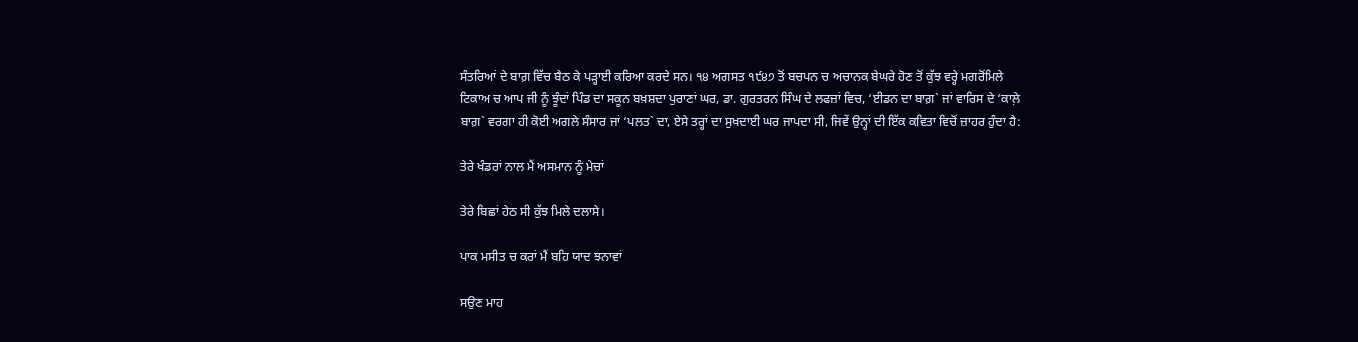ਸੰਤਰਿਆਂ ਦੇ ਬਾਗ਼ ਵਿੱਚ ਬੈਠ ਕੇ ਪੜ੍ਹਾਈ ਕਰਿਆ ਕਰਦੇ ਸਨ। ੧੪ ਅਗਸਤ ੧੯੪੭ ਤੋਂ ਬਚਪਨ ਚ ਅਚਾਨਕ ਬੇਘਰੇ ਹੋਣ ਤੋਂ ਕੁੱਝ ਵਰ੍ਹੇ ਮਗਰੋਂਮਿਲੇ ਟਿਕਾਅ ਚ ਆਪ ਜੀ ਨੂੰ ਝੂੰਦਾਂ ਪਿੰਡ ਦਾ ਸਕੂਨ ਬਖ਼ਸ਼ਦਾ ਪੁਰਾਣਾਂ ਘਰ, ਡਾ. ਗੁਰਤਰਨ ਸਿੰਘ ਦੇ ਲਫਜ਼ਾਂ ਵਿਚ, ‘ਈਡਨ ਦਾ ਬਾਗ਼` ਜਾਂ ਵਾਰਿਸ ਦੇ ‘ਕਾਲ਼ੇ ਬਾਗ਼` ਵਰਗਾ ਹੀ ਕੋਈ ਅਗਲੇ ਸੰਸਾਰ ਜਾਂ ‘ਪਲਤ` ਦਾ, ਏਸੇ ਤਰ੍ਹਾਂ ਦਾ ਸੁਖਦਾਈ ਘਰ ਜਾਪਦਾ ਸੀ, ਜਿਵੇਂ ਉਨ੍ਹਾਂ ਦੀ ਇੱਕ ਕਵਿਤਾ ਵਿਚੋਂ ਜ਼ਾਹਰ ਹੁੰਦਾ ਹੈ:

ਤੇਰੇ ਖੰਡਰਾਂ ਨਾਲ ਮੈਂ ਅਸਮਾਨ ਨੂੰ ਮੇਚਾਂ

ਤੇਰੇ ਬਿਛਾਂ ਹੇਠ ਸੀ ਕੁੱਝ ਮਿਲੇ ਦਲਾਸੇ।

ਪਾਕ ਮਸੀਤ ਚ ਕਰਾਂ ਮੈਂ ਬਹਿ ਯਾਦ ਝਨਾਵਾਂ

ਸਉਣ ਮਾਹ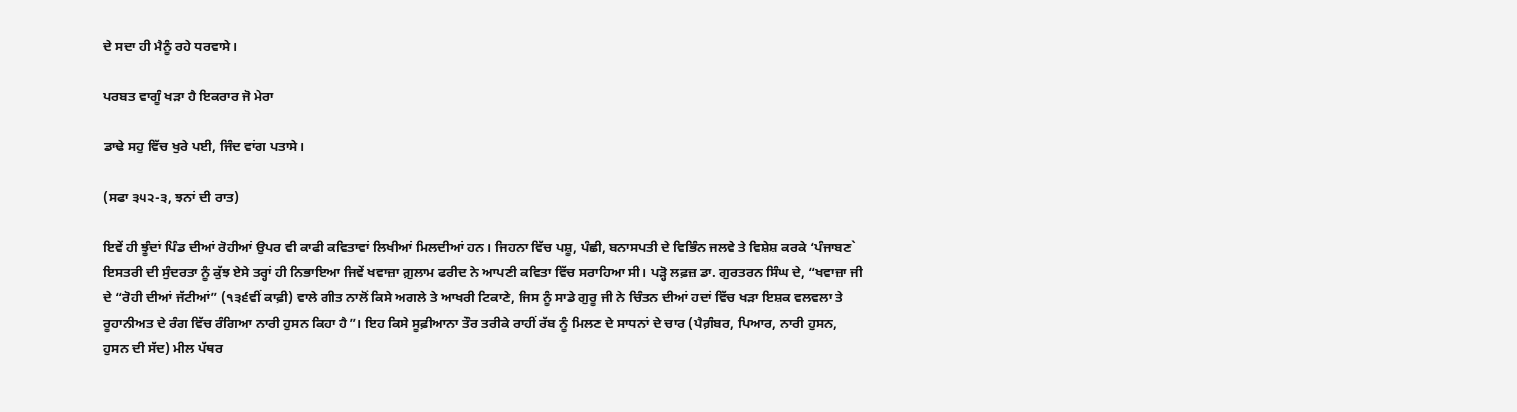ਦੇ ਸਦਾ ਹੀ ਮੈਨੂੰ ਰਹੇ ਧਰਵਾਸੇ।

ਪਰਬਤ ਵਾਗੂੰ ਖੜਾ ਹੈ ਇਕਰਾਰ ਜੋ ਮੇਰਾ

ਡਾਢੇ ਸਹੁ ਵਿੱਚ ਖੁਰੇ ਪਈ, ਜਿੰਦ ਵਾਂਗ ਪਤਾਸੇ।

(ਸਫਾ ੩੫੨-੩, ਝਨਾਂ ਦੀ ਰਾਤ)

ਇਵੇਂ ਹੀ ਝੂੰਦਾਂ ਪਿੰਡ ਦੀਆਂ ਰੋਹੀਆਂ ਉਪਰ ਵੀ ਕਾਫੀ ਕਵਿਤਾਵਾਂ ਲਿਖੀਆਂ ਮਿਲਦੀਆਂ ਹਨ। ਜਿਹਨਾ ਵਿੱਚ ਪਸ਼ੂ, ਪੰਛੀ, ਬਨਾਸਪਤੀ ਦੇ ਵਿਭਿੰਨ ਜਲਵੇ ਤੇ ਵਿਸ਼ੇਸ਼ ਕਰਕੇ ‘ਪੰਜਾਬਣ` ਇਸਤਰੀ ਦੀ ਸੁੰਦਰਤਾ ਨੂੰ ਕੁੱਝ ਏਸੇ ਤਰ੍ਹਾਂ ਹੀ ਨਿਭਾਇਆ ਜਿਵੇਂ ਖਵਾਜ਼ਾ ਗ਼ੁਲਾਮ ਫਰੀਦ ਨੇ ਆਪਣੀ ਕਵਿਤਾ ਵਿੱਚ ਸਰਾਹਿਆ ਸੀ। ਪੜ੍ਹੋ ਲਫ਼ਜ਼ ਡਾ. ਗੁਰਤਰਨ ਸਿੰਘ ਦੇ, “ਖਵਾਜ਼ਾ ਜੀ ਦੇ “ਰੋਹੀ ਦੀਆਂ ਜੱਟੀਆਂ” (੧੩੬ਵੀਂ ਕਾਫ਼ੀ) ਵਾਲੇ ਗੀਤ ਨਾਲੋਂ ਕਿਸੇ ਅਗਲੇ ਤੇ ਆਖਰੀ ਟਿਕਾਣੇ, ਜਿਸ ਨੂੰ ਸਾਡੇ ਗੁਰੂ ਜੀ ਨੇ ਚਿੰਤਨ ਦੀਆਂ ਹਦਾਂ ਵਿੱਚ ਖੜਾ ਇਸ਼ਕ ਵਲਵਲਾ ਤੇ ਰੂਹਾਨੀਅਤ ਦੇ ਰੰਗ ਵਿੱਚ ਰੰਗਿਆ ਨਾਰੀ ਹੁਸਨ ਕਿਹਾ ਹੈ”। ਇਹ ਕਿਸੇ ਸੂਫ਼ੀਆਨਾ ਤੌਰ ਤਰੀਕੇ ਰਾਹੀਂ ਰੱਬ ਨੂੰ ਮਿਲਣ ਦੇ ਸਾਧਨਾਂ ਦੇ ਚਾਰ (ਪੈਗ਼ੰਬਰ, ਪਿਆਰ, ਨਾਰੀ ਹੁਸਨ, ਹੁਸਨ ਦੀ ਸੱਦ) ਮੀਲ ਪੱਥਰ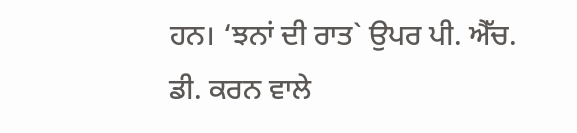ਹਨ। ‘ਝਨਾਂ ਦੀ ਰਾਤ` ਉਪਰ ਪੀ. ਐੱਚ. ਡੀ. ਕਰਨ ਵਾਲੇ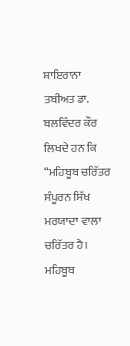ਸ਼ਾਇਰਾਨਾ ਤਬੀਅਤ ਡਾ. ਬਲਵਿੰਦਰ ਕੌਰ ਲਿਖਦੇ ਹਨ ਕਿ “ਮਹਿਬੂਬ ਚਰਿੱਤਰ ਸੰਪੂਰਨ ਸਿੱਖ ਮਰਯਾਦਾ ਵਾਲਾ ਚਰਿੱਤਰ ਹੈ। ਮਹਿਬੂਬ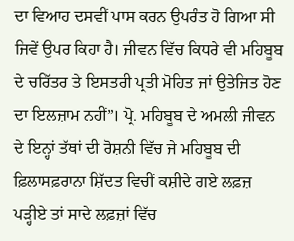ਦਾ ਵਿਆਹ ਦਸਵੀਂ ਪਾਸ ਕਰਨ ਉਪਰੰਤ ਹੋ ਗਿਆ ਸੀ ਜਿਵੇਂ ਉਪਰ ਕਿਹਾ ਹੈ। ਜੀਵਨ ਵਿੱਚ ਕਿਧਰੇ ਵੀ ਮਹਿਬੂਬ ਦੇ ਚਰਿੱਤਰ ਤੇ ਇਸਤਰੀ ਪ੍ਰਤੀ ਮੋਹਿਤ ਜਾਂ ਉਤੇਜਿਤ ਹੋਣ ਦਾ ਇਲਜ਼ਾਮ ਨਹੀਂ”। ਪ੍ਰੋ. ਮਹਿਬੂਬ ਦੇ ਅਮਲੀ ਜੀਵਨ ਦੇ ਇਨ੍ਹਾਂ ਤੱਥਾਂ ਦੀ ਰੋਸ਼ਨੀ ਵਿੱਚ ਜੇ ਮਹਿਬੂਬ ਦੀ ਫ਼ਿਲਾਸਫ਼ਰਾਨਾ ਸ਼ਿੱਦਤ ਵਿਚੀਂ ਕਸ਼ੀਦੇ ਗਏ ਲਫ਼ਜ਼ ਪੜ੍ਹੀਏ ਤਾਂ ਸਾਦੇ ਲਫ਼ਜ਼ਾਂ ਵਿੱਚ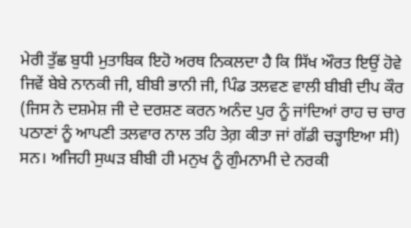ਮੇਰੀ ਤੁੱਛ ਬੁਧੀ ਮੁਤਾਬਿਕ ਇਹੋ ਅਰਥ ਨਿਕਲਦਾ ਹੈ ਕਿ ਸਿੱਖ ਔਰਤ ਇਉਂ ਹੋਵੇ ਜਿਵੇਂ ਬੇਬੇ ਨਾਨਕੀ ਜੀ, ਬੀਬੀ ਭਾਨੀ ਜੀ, ਪਿੰਡ ਤਲਵਣ ਵਾਲੀ ਬੀਬੀ ਦੀਪ ਕੌਰ (ਜਿਸ ਨੇ ਦਸ਼ਮੇਸ਼ ਜੀ ਦੇ ਦਰਸ਼ਣ ਕਰਨ ਅਨੰਦ ਪੁਰ ਨੂੰ ਜਾਂਦਿਆਂ ਰਾਹ ਚ ਚਾਰ ਪਠਾਣਾਂ ਨੂੰ ਆਪਣੀ ਤਲਵਾਰ ਨਾਲ ਤਹਿ ਤੇਗ਼ ਕੀਤਾ ਜਾਂ ਗੱਡੀ ਚੜ੍ਹਾਇਆ ਸੀ) ਸਨ। ਅਜਿਹੀ ਸੁਘੜ ਬੀਬੀ ਹੀ ਮਨੁਖ ਨੂੰ ਗੁੰਮਨਾਮੀ ਦੇ ਨਰਕੀ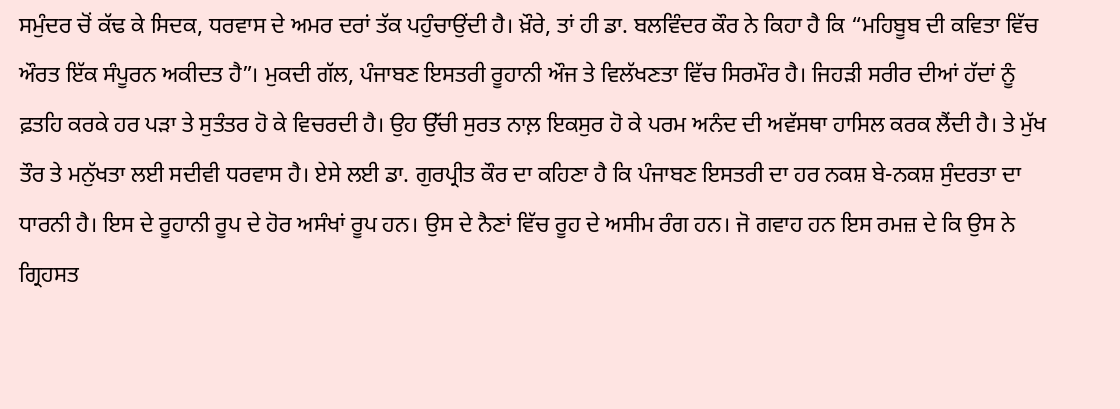ਸਮੁੰਦਰ ਚੋਂ ਕੱਢ ਕੇ ਸਿਦਕ, ਧਰਵਾਸ ਦੇ ਅਮਰ ਦਰਾਂ ਤੱਕ ਪਹੁੰਚਾਉਂਦੀ ਹੈ। ਖ਼ੌਰੇ, ਤਾਂ ਹੀ ਡਾ. ਬਲਵਿੰਦਰ ਕੌਰ ਨੇ ਕਿਹਾ ਹੈ ਕਿ “ਮਹਿਬੂਬ ਦੀ ਕਵਿਤਾ ਵਿੱਚ ਔਰਤ ਇੱਕ ਸੰਪੂਰਨ ਅਕੀਦਤ ਹੈ”। ਮੁਕਦੀ ਗੱਲ, ਪੰਜਾਬਣ ਇਸਤਰੀ ਰੂਹਾਨੀ ਔਜ ਤੇ ਵਿਲੱਖਣਤਾ ਵਿੱਚ ਸਿਰਮੌਰ ਹੈ। ਜਿਹੜੀ ਸਰੀਰ ਦੀਆਂ ਹੱਦਾਂ ਨੂੰ ਫ਼ਤਹਿ ਕਰਕੇ ਹਰ ਪੜਾ ਤੇ ਸੁਤੰਤਰ ਹੋ ਕੇ ਵਿਚਰਦੀ ਹੈ। ਉਹ ਉੱਚੀ ਸੁਰਤ ਨਾਲ਼ ਇਕਸੁਰ ਹੋ ਕੇ ਪਰਮ ਅਨੰਦ ਦੀ ਅਵੱਸਥਾ ਹਾਸਿਲ ਕਰਕ ਲੈਂਦੀ ਹੈ। ਤੇ ਮੁੱਖ ਤੌਰ ਤੇ ਮਨੁੱਖਤਾ ਲਈ ਸਦੀਵੀ ਧਰਵਾਸ ਹੈ। ਏਸੇ ਲਈ ਡਾ. ਗੁਰਪ੍ਰੀਤ ਕੌਰ ਦਾ ਕਹਿਣਾ ਹੈ ਕਿ ਪੰਜਾਬਣ ਇਸਤਰੀ ਦਾ ਹਰ ਨਕਸ਼ ਬੇ-ਨਕਸ਼ ਸੁੰਦਰਤਾ ਦਾ ਧਾਰਨੀ ਹੈ। ਇਸ ਦੇ ਰੂਹਾਨੀ ਰੂਪ ਦੇ ਹੋਰ ਅਸੰਖਾਂ ਰੂਪ ਹਨ। ਉਸ ਦੇ ਨੈਣਾਂ ਵਿੱਚ ਰੂਹ ਦੇ ਅਸੀਮ ਰੰਗ ਹਨ। ਜੋ ਗਵਾਹ ਹਨ ਇਸ ਰਮਜ਼ ਦੇ ਕਿ ਉਸ ਨੇ ਗ੍ਰਿਹਸਤ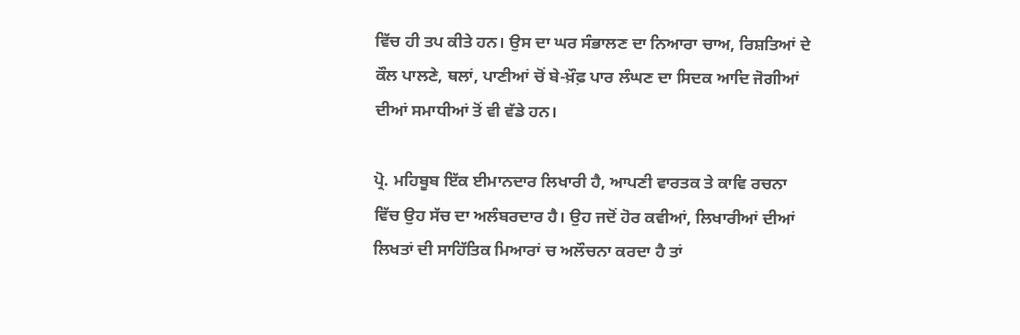ਵਿੱਚ ਹੀ ਤਪ ਕੀਤੇ ਹਨ। ਉਸ ਦਾ ਘਰ ਸੰਭਾਲਣ ਦਾ ਨਿਆਰਾ ਚਾਅ, ਰਿਸ਼ਤਿਆਂ ਦੇ ਕੌਲ ਪਾਲਣੇ, ਥਲਾਂ, ਪਾਣੀਆਂ ਚੋਂ ਬੇ-ਖ਼ੌਫ਼ ਪਾਰ ਲੰਘਣ ਦਾ ਸਿਦਕ ਆਦਿ ਜੋਗੀਆਂ ਦੀਆਂ ਸਮਾਧੀਆਂ ਤੋਂ ਵੀ ਵੱਡੇ ਹਨ।

ਪ੍ਰੋ. ਮਹਿਬੂਬ ਇੱਕ ਈਮਾਨਦਾਰ ਲਿਖਾਰੀ ਹੈ, ਆਪਣੀ ਵਾਰਤਕ ਤੇ ਕਾਵਿ ਰਚਨਾ ਵਿੱਚ ਉਹ ਸੱਚ ਦਾ ਅਲੰਬਰਦਾਰ ਹੈ। ਉਹ ਜਦੋਂ ਹੋਰ ਕਵੀਆਂ, ਲਿਖਾਰੀਆਂ ਦੀਆਂ ਲਿਖਤਾਂ ਦੀ ਸਾਹਿੱਤਿਕ ਮਿਆਰਾਂ ਚ ਅਲੌਚਨਾ ਕਰਦਾ ਹੈ ਤਾਂ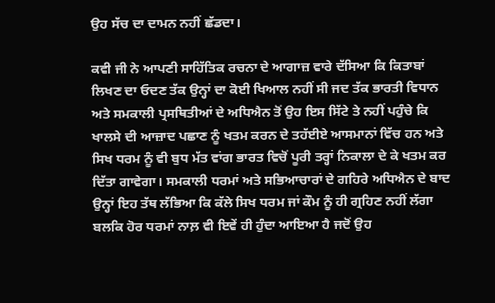ਉਹ ਸੱਚ ਦਾ ਦਾਮਨ ਨਹੀਂ ਛੱਡਦਾ।

ਕਵੀ ਜੀ ਨੇ ਆਪਣੀ ਸਾਹਿੱਤਿਕ ਰਚਨਾ ਦੇ ਆਗਾਜ਼ ਵਾਰੇ ਦੱਸਿਆ ਕਿ ਕਿਤਾਬਾਂ ਲਿਖਣ ਦਾ ਓਦਣ ਤੱਕ ਉਨ੍ਹਾਂ ਦਾ ਕੋਈ ਖਿਆਲ ਨਹੀਂ ਸੀ ਜਦ ਤੱਕ ਭਾਰਤੀ ਵਿਧਾਨ ਅਤੇ ਸਮਕਾਲੀ ਪ੍ਰਸਥਿਤੀਆਂ ਦੇ ਅਧਿਐਨ ਤੋਂ ਉਹ ਇਸ ਸਿੱਟੇ ਤੇ ਨਹੀਂ ਪਹੁੰਚੇ ਕਿ ਖਾਲਸੇ ਦੀ ਆਜ਼ਾਦ ਪਛਾਣ ਨੂੰ ਖਤਮ ਕਰਨ ਦੇ ਤਹੱਈਏ ਆਸਮਾਨਾਂ ਵਿੱਚ ਹਨ ਅਤੇ ਸਿਖ ਧਰਮ ਨੂੰ ਵੀ ਬੁਧ ਮੱਤ ਵਾਂਗ ਭਾਰਤ ਵਿਚੋਂ ਪੂਰੀ ਤਰ੍ਹਾਂ ਨਿਕਾਲਾ ਦੇ ਕੇ ਖਤਮ ਕਰ ਦਿੱਤਾ ਗਾਵੇਗਾ। ਸਮਕਾਲੀ ਧਰਮਾਂ ਅਤੇ ਸਭਿਆਚਾਰਾਂ ਦੇ ਗਹਿਰੇ ਅਧਿਐਨ ਦੇ ਬਾਦ ਉਨ੍ਹਾਂ ਇਹ ਤੱਥ ਲੱਭਿਆ ਕਿ ਕੱਲੇ ਸਿਖ ਧਰਮ ਜਾਂ ਕੌਮ ਨੂੰ ਹੀ ਗ੍ਰਹਿਣ ਨਹੀਂ ਲੱਗਾ ਬਲਕਿ ਹੋਰ ਧਰਮਾਂ ਨਾਲ਼ ਵੀ ਇਵੇਂ ਹੀ ਹੁੰਦਾ ਆਇਆ ਹੈ ਜਦੋਂ ਉਹ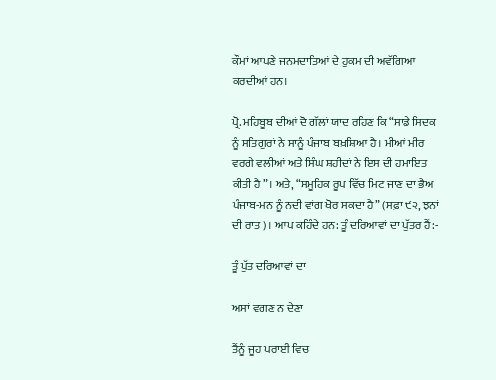ਕੌਮਾਂ ਆਪਣੇ ਜਨਮਦਾਤਿਆਂ ਦੇ ਹੁਕਮ ਦੀ ਅਵੱਗਿਆ ਕਰਦੀਆਂ ਹਨ।

ਪ੍ਰੋ. ਮਹਿਬੂਬ ਦੀਆਂ ਦੋ ਗੱਲਾਂ ਯਾਦ ਰਹਿਣ ਕਿ “ਸਾਡੇ ਸਿਦਕ ਨੂੰ ਸਤਿਗੁਰਾਂ ਨੇ ਸਾਨੂੰ ਪੰਜਾਬ ਬਖ਼ਸ਼ਿਆ ਹੈ। ਮੀਆਂ ਮੀਰ ਵਰਗੇ ਵਲੀਆਂ ਅਤੇ ਸਿੰਘ ਸ਼ਹੀਦਾਂ ਨੇ ਇਸ ਦੀ ਹਮਾਇਤ ਕੀਤੀ ਹੈ”। ਅਤੇ, “ਸਮੂਹਿਕ ਰੂਪ ਵਿੱਚ ਮਿਟ ਜਾਣ ਦਾ ਭੈਅ ਪੰਜਾਬ-ਮਨ ਨੂੰ ਨਦੀ ਵਾਂਗ ਖੋਰ ਸਕਦਾ ਹੈ” (ਸਫ਼ਾ ੯੨, ਝਨਾਂ ਦੀ ਰਾਤ)। ਆਪ ਕਹਿੰਦੇ ਹਨ: ਤੂੰ ਦਰਿਆਵਾਂ ਦਾ ਪੁੱਤਰ ਹੈਂ:-

ਤੂੰ ਪੁੱਤ ਦਰਿਆਵਾਂ ਦਾ

ਅਸਾਂ ਵਗਣ ਨ ਦੇਣਾ

ਤੈਂਨੂੰ ਜੂਹ ਪਰਾਈ ਵਿਚ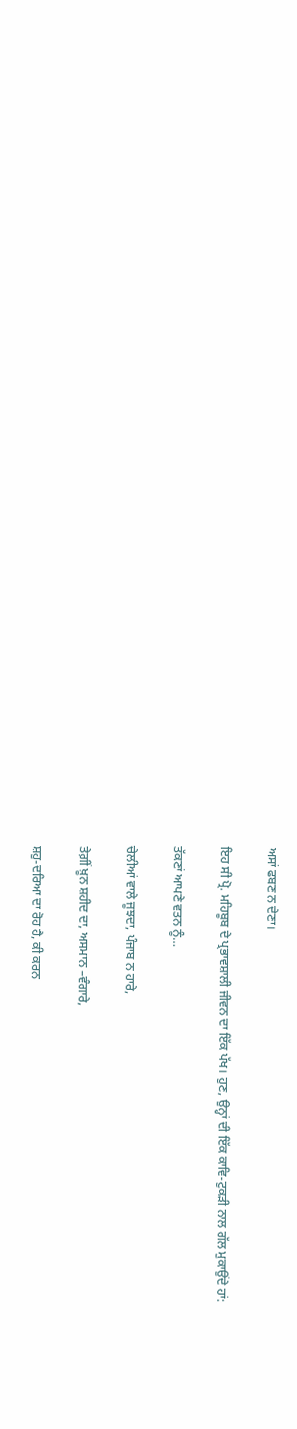ਅਸਾਂ ਫਬਣ ਨ ਦੇਣਾ।

ਇਹ ਸੀ ਪ੍ਰੋ. ਮਹਿਬੂਬ ਦੇ ਪ੍ਰਭਾਵਸ਼ਾਲੀ ਜੀਵਨ ਦਾ ਇੱਕ ਪੱਖ। ਹੁਣ, ਉਨ੍ਹਾਂ ਦੀ ਇੱਕ ਕਾਵਿ-ਟੁਕੜੀ ਨਾਲ ਗੱਲ ਮੁਕਾਉਂਦੇ ਹਾਂ:

ਤੱਕਣਾਂ ਆਪਣੇ ਵਤਨ ਨੂੰ…

ਚੇਲੀਆਂ ਵਾਲੇ ਜੂਝਦਾ, ਪੰਜਾਬ ਨ ਹਾਰੇ,

ਤੇਗ਼ੀਂ ਖ਼ੂਨ ਸ਼ਹੀਦ ਦਾ, ਅਸਮਾਨ –ਵੰਗਾਰੇ,

ਸ਼ਹੁ-ਦਰਿਆ ਦਾ ਰੋਹ ਹੈ, ਕੀ ਕਰਨ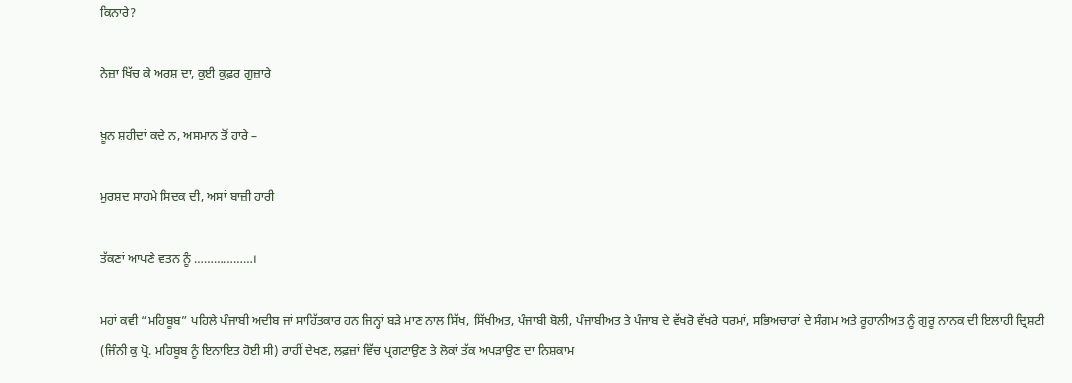ਕਿਨਾਰੇ?

ਨੇਜ਼ਾ ਖਿੱਚ ਕੇ ਅਰਸ਼ ਦਾ, ਕੁਈ ਕੁਫ਼ਰ ਗੁਜ਼ਾਰੇ

ਖ਼ੂਨ ਸ਼ਹੀਦਾਂ ਕਦੇ ਨ, ਅਸਮਾਨ ਤੋਂ ਹਾਰੇ –

ਮੁਰਸ਼ਦ ਸਾਹਮੇ ਸਿਦਕ ਦੀ, ਅਸਾਂ ਬਾਜ਼ੀ ਹਾਰੀ

ਤੱਕਣਾਂ ਆਪਣੇ ਵਤਨ ਨੂੰ ………………।

ਮਹਾਂ ਕਵੀ “ਮਹਿਬੂਬ” ਪਹਿਲੇ ਪੰਜਾਬੀ ਅਦੀਬ ਜਾਂ ਸਾਹਿੱਤਕਾਰ ਹਨ ਜਿਨ੍ਹਾਂ ਬੜੇ ਮਾਣ ਨਾਲ ਸਿੱਖ, ਸਿੱਖੀਅਤ, ਪੰਜਾਬੀ ਬੋਲੀ, ਪੰਜਾਬੀਅਤ ਤੇ ਪੰਜਾਬ ਦੇ ਵੱਖਰੋ ਵੱਖਰੇ ਧਰਮਾਂ, ਸਭਿਅਚਾਰਾਂ ਦੇ ਸੰਗਮ ਅਤੇ ਰੂਹਾਨੀਅਤ ਨੂੰ ਗੁਰੂ ਨਾਨਕ ਦੀ ਇਲਾਹੀ ਦ੍ਰਿਸ਼ਟੀ (ਜਿੰਨੀ ਕੁ ਪ੍ਰੋ. ਮਹਿਬੂਬ ਨੂੰ ਇਨਾਇਤ ਹੋਈ ਸੀ) ਰਾਹੀਂ ਦੇਖਣ, ਲਫ਼ਜ਼ਾਂ ਵਿੱਚ ਪ੍ਰਗਟਾਉਣ ਤੇ ਲੋਕਾਂ ਤੱਕ ਅਪੜਾਉਣ ਦਾ ਨਿਸ਼ਕਾਮ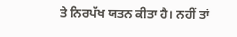ਤੇ ਨਿਰਪੱਖ ਯਤਨ ਕੀਤਾ ਹੈ। ਨਹੀਂ ਤਾਂ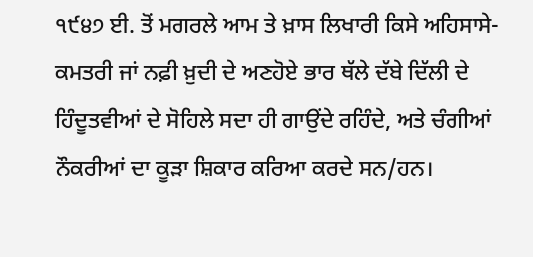੧੯੪੭ ਈ. ਤੋਂ ਮਗਰਲੇ ਆਮ ਤੇ ਖ਼ਾਸ ਲਿਖਾਰੀ ਕਿਸੇ ਅਹਿਸਾਸੇ-ਕਮਤਰੀ ਜਾਂ ਨਫ਼ੀ ਖ਼ੁਦੀ ਦੇ ਅਣਹੋਏ ਭਾਰ ਥੱਲੇ ਦੱਬੇ ਦਿੱਲੀ ਦੇ ਹਿੰਦੂਤਵੀਆਂ ਦੇ ਸੋਹਿਲੇ ਸਦਾ ਹੀ ਗਾਉਂਦੇ ਰਹਿੰਦੇ, ਅਤੇ ਚੰਗੀਆਂ ਨੌਕਰੀਆਂ ਦਾ ਕੂੜਾ ਸ਼ਿਕਾਰ ਕਰਿਆ ਕਰਦੇ ਸਨ/ਹਨ।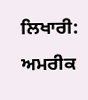ਲਿਖਾਰੀ: ਅਮਰੀਕ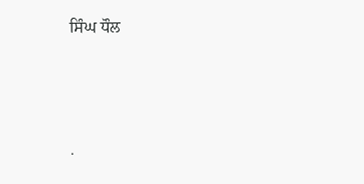ਸਿੰਘ ਧੌਲ




.